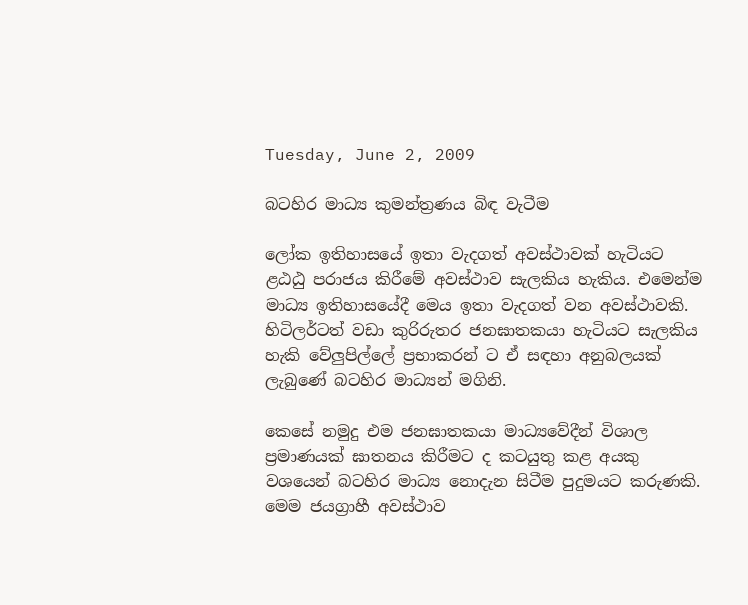Tuesday, June 2, 2009

බටහිර මාධ්‍ය කුමන්ත්‍රණය බිඳ වැටීම

ලෝක ඉතිහාසයේ ඉතා වැදගත් අවස්ථාවක් හැටියට ළඨඨු පරාජය කිරීමේ අවස්ථාව සැලකිය හැකිය. එමෙන්ම මාධ්‍ය ඉතිහාසයේදී මෙය ඉතා වැදගත් වන අවස්ථාවකි. හිටිලර්ටත් වඩා කුරිරුතර ජනඝාතකයා හැටියට සැලකිය හැකි වේලුපිල්ලේ ප්‍රභාකරන් ට ඒ සඳහා අනුබලයක් ලැබුණේ බටහිර මාධ්‍යන් මගිනි.

කෙසේ නමුදු එම ජනඝාතකයා මාධ්‍යවේදීන් විශාල ප්‍රමාණයක් ඝාතනය කිරීමට ද කටයුතු කළ අයකු වශයෙන් බටහිර මාධ්‍ය නොදැන සිටීම පුදුමයට කරුණකි. මෙම ජයග්‍රාහී අවස්ථාව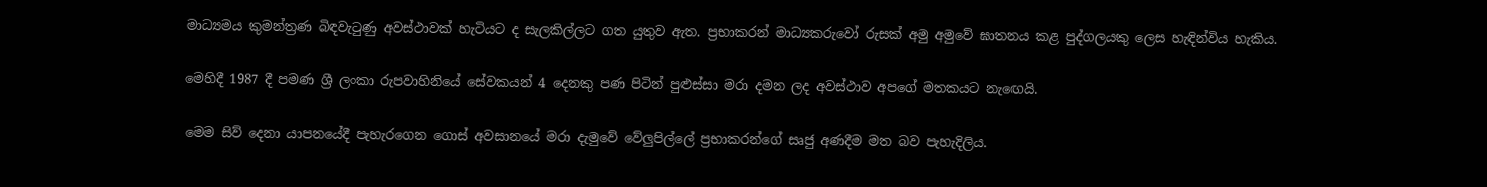මාධ්‍යමය කුමන්ත්‍රණ බිඳවැටුණු අවස්ථාවක් හැටියට ද සැලකිල්ලට ගත යුතුව ඇත. ප්‍රභාකරන් මාධ්‍යකරුවෝ රුසක් අමු අමුවේ ඝාතනය කළ පුද්ගලයකු ලෙස හැඳින්විය හැකිය.

මෙහිදී 1987 දී පමණ ශ්‍රී ලංකා රුපවාහිනියේ සේවකයන් 4 දෙනකු පණ පිටින් පුළුස්සා මරා දමන ලද අවස්ථාව අපගේ මතකයට නැඟෙයි.

මෙම සිව් දෙනා යාපනයේදී පැහැරගෙන ගොස් අවසානයේ මරා දැමුවේ වේලුපිල්ලේ ප්‍රභාකරන්ගේ සෘජු අණදීම මත බව පැහැදිලිය.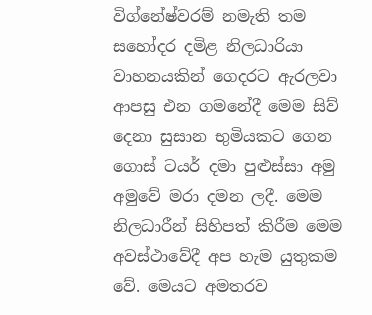විග්නේෂ්වරම් නමැති තම සහෝදර දමිළ නිලධාරියා වාහනයකින් ගෙදරට ඇරලවා ආපසු එන ගමනේදී මෙම සිව් දෙනා සුසාන භුමියකට ගෙන ගොස් ටයර් දමා පුළුස්සා අමු අමුවේ මරා දමන ලදී. මෙම නිලධාරීන් සිහිපත් කිරීම මෙම අවස්ථාවේදී අප හැම යුතුකම වේ. මෙයට අමතරව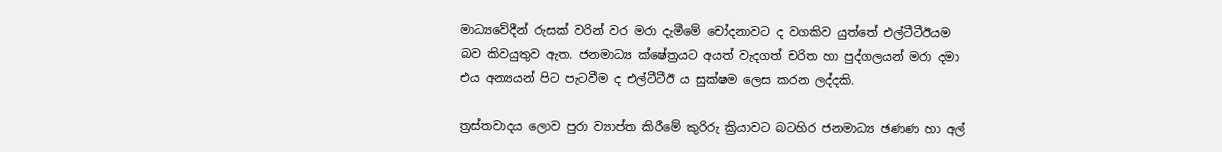මාධ්‍යවේදීන් රුසක් වරින් වර මරා දැමීමේ චෝදනාවට ද වගකිව යුත්තේ එල්ටීටීඊයම බව කිවයුතුව ඇත. ජනමාධ්‍ය ක්ෂේත්‍රයට අයත් වැදගත් චරිත හා පුද්ගලයන් මරා දමා එය අන්‍යයන් පිට පැටවීම ද එල්ටීටීඊ ය සුක්ෂම ලෙස කරන ලද්දකි.

ත්‍රස්තවාදය ලොව පුරා ව්‍යාප්ත කිරීමේ කුරිරු ක්‍රියාවට බටහිර ජනමාධ්‍ය ඡණණ හා අල්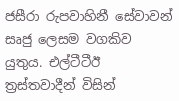ජසීරා රුපවාහිනී සේවාවන් සෘජු ලෙසම වගකිව යුතුය. එල්ටීටීඊ ත්‍රස්තවාදීන් විසින්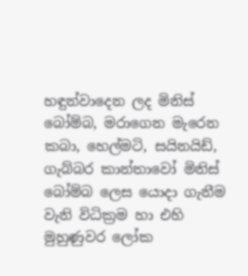හඳුන්වාදෙන ලද මිනිස් බෝම්බ, මරාගෙන මැරෙන කබා, හෙල්මටි, සයිනයිඩ්, ගැබ්බර කාන්තාවෝ මිනිස් බෝම්බ ලෙස යොදා ගැනීම වැනි විධික්‍රම හා එහි මුහුණුවර ලෝක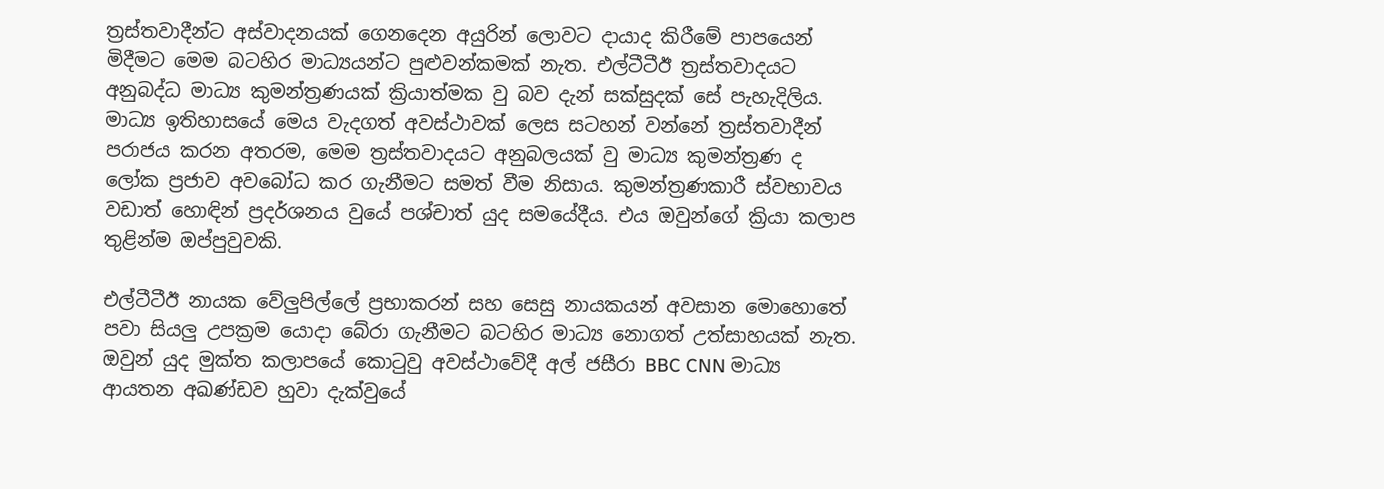ත්‍රස්තවාදීන්ට අස්වාදනයක් ගෙනදෙන අයුරින් ලොවට දායාද කිරීමේ පාපයෙන් මිදීමට මෙම බටහිර මාධ්‍යයන්ට පුළුවන්කමක් නැත. එල්ටීටීඊ ත්‍රස්තවාදයට අනුබද්ධ මාධ්‍ය කුමන්ත්‍රණයක් ක්‍රියාත්මක වු බව දැන් සක්සුදක් සේ පැහැදිලිය. මාධ්‍ය ඉතිහාසයේ මෙය වැදගත් අවස්ථාවක් ලෙස සටහන් වන්නේ ත්‍රස්තවාදීන් පරාජය කරන අතරම, මෙම ත්‍රස්තවාදයට අනුබලයක් වු මාධ්‍ය කුමන්ත්‍රණ ද ලෝක ප්‍රජාව අවබෝධ කර ගැනීමට සමත් වීම නිසාය. කුමන්ත්‍රණකාරී ස්වභාවය වඩාත් හොඳින් ප්‍රදර්ශනය වුයේ පශ්චාත් යුද සමයේදීය. එය ඔවුන්ගේ ක්‍රියා කලාප තුළින්ම ඔප්පුවුවකි.

එල්ටීටීඊ නායක වේලුපිල්ලේ ප්‍රභාකරන් සහ සෙසු නායකයන් අවසාන මොහොතේ පවා සියලු උපක්‍රම යොදා බේරා ගැනීමට බටහිර මාධ්‍ය නොගත් උත්සාහයක් නැත. ඔවුන් යුද මුක්ත කලාපයේ කොටුවු අවස්ථාවේදී අල් ජසීරා BBC CNN මාධ්‍ය ආයතන අඛණ්ඩව හුවා දැක්වුයේ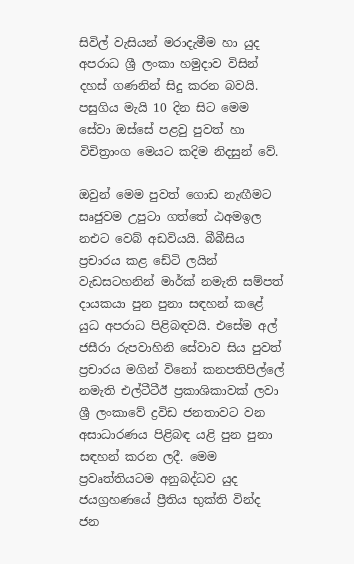සිවිල් වැසියන් මරාදැමීම හා යුද අපරාධ ශ්‍රී ලංකා හමුදාව විසින් දහස් ගණනින් සිදු කරන බවයි. පසුගිය මැයි 10 දින සිට මෙම සේවා ඔස්සේ පළවු පුවත් හා විචිත්‍රාංග මෙයට කදිම නිදසුන් වේ.

ඔවුන් මෙම පුවත් ගොඩ නැඟීමට සෘජුවම උපුටා ගත්තේ ඨඅමඉල නඑට වෙබ් අඩවියයි. බීබීසිය ප්‍රචාරය කළ ඩේටි ලයින් වැඩසටහනින් මාර්ක් නමැති සම්පත් දායකයා පුන පුනා සඳහන් කළේ යුධ අපරාධ පිළිබඳවයි. එසේම අල් ජසීරා රුපවාහිනි සේවාව සිය පුවත් ප්‍රචාරය මගින් විනෝ කනපතිපිල්ලේ නමැති එල්ටීටීඊ ප්‍රකාශිකාවක් ලවා ශ්‍රී ලංකාවේ ද්‍රවිඩ ජනතාවට වන අසාධාරණය පිළිබඳ යළි පුන පුනා සඳහන් කරන ලදී. මෙම ප්‍රවෘත්තියටම අනුබද්ධව යුද ජයග්‍රහණයේ ප්‍රීතිය භුක්ති වින්ද ජන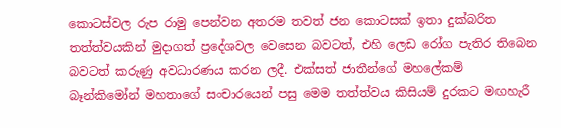කොටස්වල රුප රාමු පෙන්වන අතරම තවත් ජන කොටසක් ඉතා දුක්බරිත තත්ත්වයකින් මුදාගත් ප්‍රදේශවල වෙසෙන බවටත්, එහි ලෙඩ රෝග පැතිර තිබෙන බවටත් කරුණු අවධාරණය කරන ලදී. එක්සත් ජාතීන්ගේ මහලේකම් බෑන්කිමෝන් මහතාගේ සංචාරයෙන් පසු මෙම තත්ත්වය කිසියම් දුරකට මඟහැරී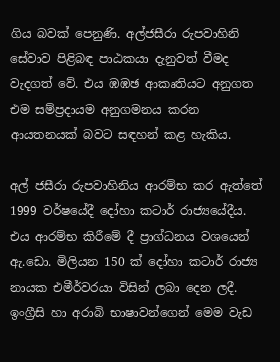ගිය බවක් පෙනුණි. අල්ජසීරා රුපවාහිනි සේවාව පිළිබඳ පාඨකයා දැනුවත් වීමද වැදගත් වේ. එය ඹඹඡ ආකෘතියට අනුගත එම සම්ප්‍රදායම අනුගමනය කරන ආයතනයක් බවට සඳහන් කළ හැකිය.

අල් ජසීරා රුපවාහිනිය ආරම්භ කර ඇත්තේ 1999 වර්ෂයේදී දෝහා කටාර් රාජ්‍යයේදීය. එය ආරම්භ කිරීමේ දී ප්‍රාග්ධනය වශයෙන් ඇ.ඩො. මිලියන 150 ක් දෝහා කටාර් රාජ්‍ය නායක එමීර්වරයා විසින් ලබා දෙන ලදී. ඉංග්‍රීසි හා අරාබි භාෂාවන්ගෙන් මෙම වැඩ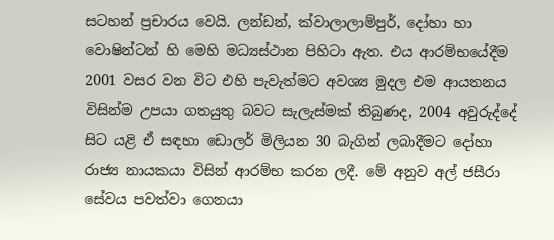සටහන් ප්‍රචාරය වෙයි. ලන්ඩන්, ක්වාලාලාම්පුර්, දෝහා හා වොෂින්ටන් හි මෙහි මධ්‍යස්ථාන පිහිටා ඇත. එය ආරම්භයේදීම 2001 වසර වන විට එහි පැවැත්මට අවශ්‍ය මුදල එම ආයතනය විසින්ම උපයා ගතයුතු බවට සැලැස්මක් තිබුණද, 2004 අවුරුද්දේ සිට යළි ඒ සඳහා ඩොලර් මිලියන 30 බැගින් ලබාදීමට දෝහා රාජ්‍ය නායකයා විසින් ආරම්භ කරන ලදී. මේ අනුව අල් ජසීරා සේවය පවත්වා ගෙනයා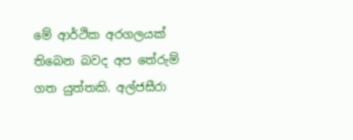මේ ආර්ථික අරගලයක් තිබෙන බවද අප තේරුම් ගත යුත්තකි. අල්ජසීරා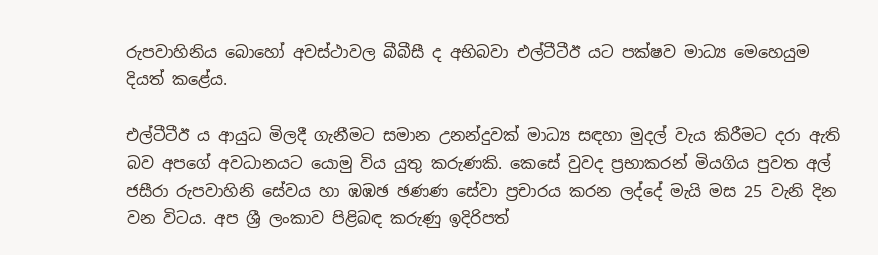රුපවාහිනිය බොහෝ අවස්ථාවල බීබීසී ද අභිබවා එල්ටීටීඊ යට පක්ෂව මාධ්‍ය මෙහෙයුම දියත් කළේය.

එල්ටීටීඊ ය ආයුධ මිලදී ගැනීමට සමාන උනන්දුවක් මාධ්‍ය සඳහා මුදල් වැය කිරීමට දරා ඇති බව අපගේ අවධානයට යොමු විය යුතු කරුණකි. කෙසේ වුවද ප්‍රභාකරන් මියගිය පුවත අල් ජසීරා රුපවාහිනි සේවය හා ඹඹඡ ඡණණ සේවා ප්‍රචාරය කරන ලද්දේ මැයි මස 25 වැනි දින වන විටය. අප ශ්‍රී ලංකාව පිළිබඳ කරුණු ඉදිරිපත්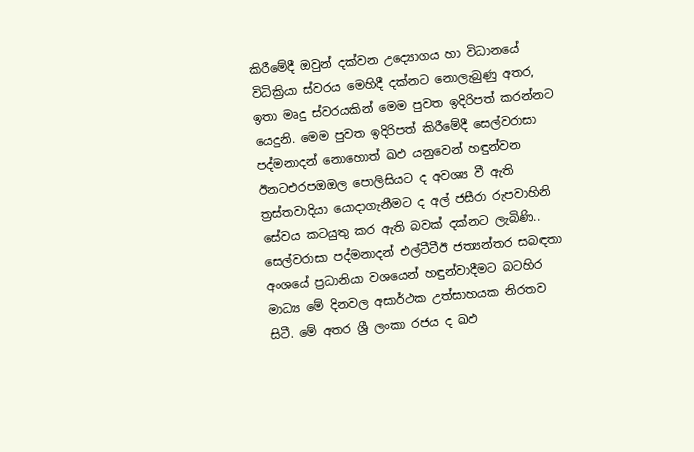කිරීමේදී ඔවුන් දක්වන උද්‍යොගය හා විධානයේ විධික්‍රියා ස්වරය මෙහිදී දක්නට නොලැබුණු අතර, ඉතා මෘදු ස්වරයකින් මෙම පුවත ඉදිරිපත් කරන්නට යෙදුනි. මෙම පුවත ඉදිරිපත් කිරීමේදී සෙල්වරාසා පද්මනාදන් නොහොත් ඛඵ යනුවෙන් හඳුන්වන ඊනටඑරපඔඔල පොලිසියට ද අවශ්‍ය වී ඇති ත්‍රස්තවාදියා යොදාගැනීමට ද අල් ජසීරා රුපවාහිනි සේවය කටයුතු කර ඇති බවක් දක්නට ලැබිණි.. සෙල්වරාසා පද්මනාදන් එල්ටීටීඊ ජත්‍යන්තර සබඳතා අංශයේ ප්‍රධානියා වශයෙන් හඳුන්වාදීමට බටහිර මාධ්‍ය මේ දිනවල අසාර්ථක උත්සාහයක නිරතව සිටී. මේ අතර ශ්‍රී ලංකා රජය ද ඛඵ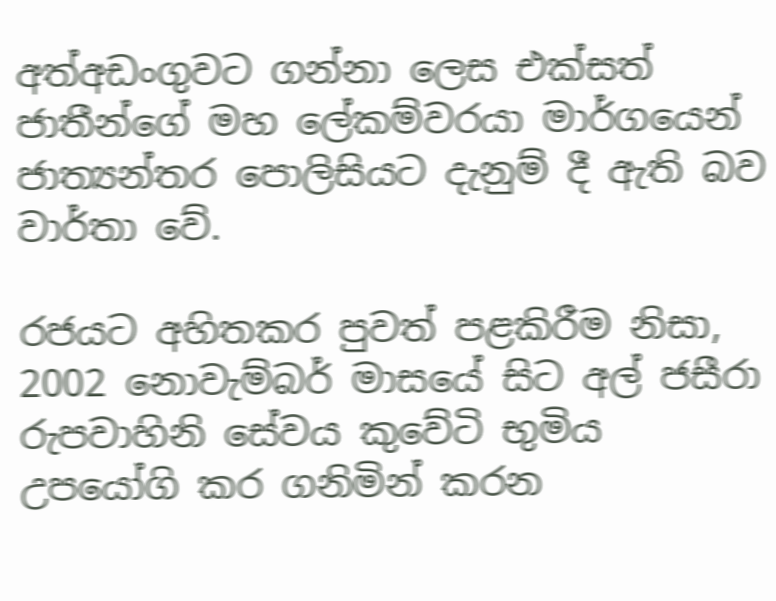අත්අඩංගුවට ගන්නා ලෙස එක්සත් ජාතීන්ගේ මහ ලේකම්වරයා මාර්ගයෙන් ජාත්‍යන්තර පොලිසියට දැනුම් දී ඇති බව වාර්තා වේ.

රජයට අහිතකර පුවත් පළකිරීම නිසා, 2002 නොවැම්බර් මාසයේ සිට අල් ජසීරා රුපවාහිනි සේවය කුවේටි භුමිය උපයෝගි කර ගනිමින් කරන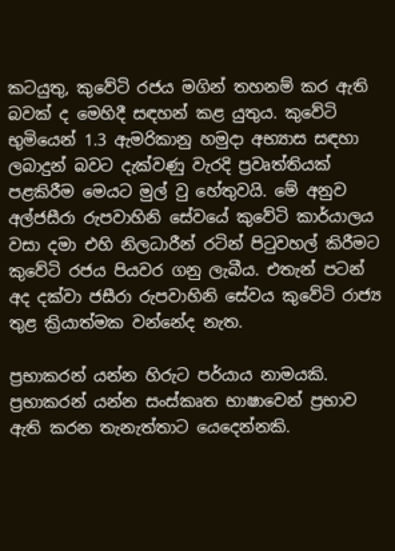කටයුතු, කුවේටි රජය මගින් තහනම් කර ඇති බවක් ද මෙහිදී සඳහන් කළ යුතුය. කුවේටි භුමියෙන් 1.3 ඇමරිකානු හමුදා අභ්‍යාස සඳහා ලබාදුන් බවට දැක්වණු වැරදි ප්‍රවෘත්තියක් පළකිරීම මෙයට මුල් වු හේතුවයි. මේ අනුව අල්ජසීරා රුපවාහිනි සේවයේ කුවේටි කාර්යාලය වසා දමා එහි නිලධාරීන් රටින් පිටුවහල් කිරීමට කුවේටි රජය පියවර ගනු ලැබීය. එතැන් පටන් අද දක්වා ජසීරා රුපවාහිනි සේවය කුවේටි රාජ්‍ය තුළ ක්‍රියාත්මක වන්නේද නැත.

ප්‍රභාකරන් යන්න හිරුට පර්යාය නාමයකි. ප්‍රභාකරන් යන්න සංස්කෘත භාෂාවෙන් ප්‍රභාව ඇති කරන තැනැත්තාට යෙදෙන්නකි.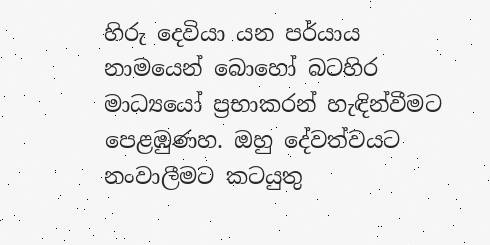හිරු දෙවියා යන පර්යාය නාමයෙන් බොහෝ බටහිර මාධ්‍යයෝ ප්‍රභාකරන් හැඳින්වීමට පෙළඹුණහ. ඔහු දේවත්වයට නංවාලීමට කටයුතු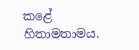කළේ හිතාමතාමය.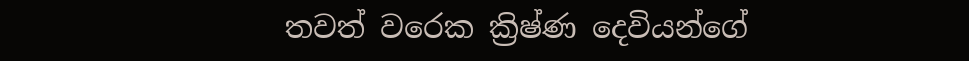තවත් වරෙක ක්‍රිෂ්ණ දෙවියන්ගේ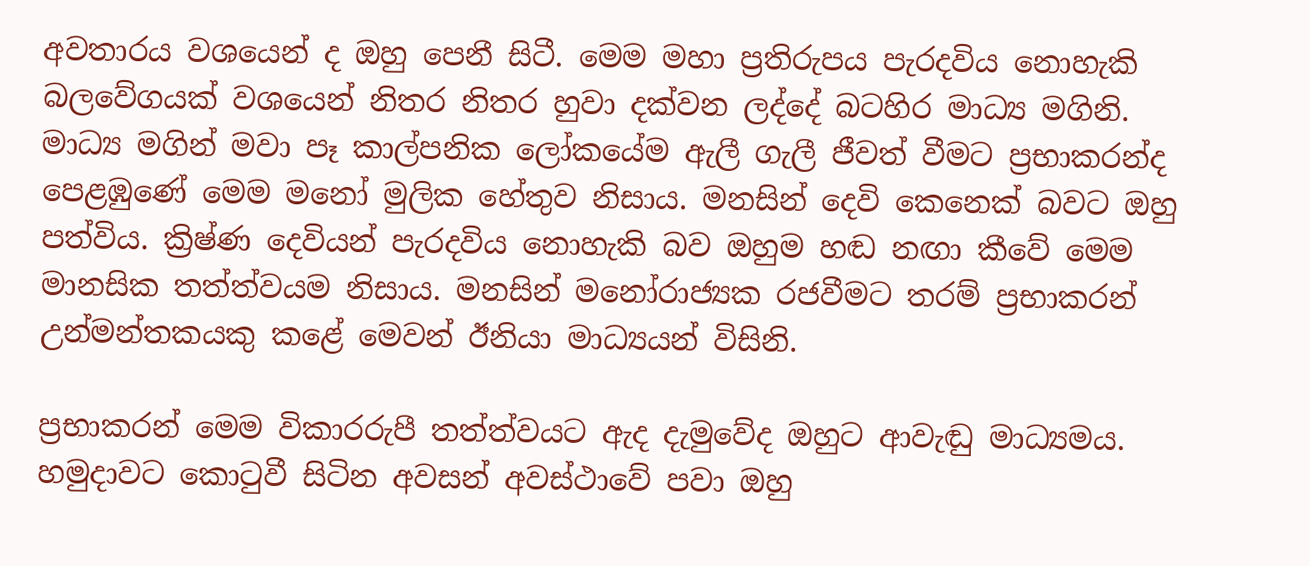අවතාරය වශයෙන් ද ඔහු පෙනී සිටී. මෙම මහා ප්‍රතිරුපය පැරදවිය නොහැකි බලවේගයක් වශයෙන් නිතර නිතර හුවා දක්වන ලද්දේ බටහිර මාධ්‍ය මගිනි. මාධ්‍ය මගින් මවා පෑ කාල්පනික ලෝකයේම ඇලී ගැලී ජීවත් වීමට ප්‍රභාකරන්ද පෙළඹුණේ මෙම මනෝ මුලික හේතුව නිසාය. මනසින් දෙවි කෙනෙක් බවට ඔහු පත්විය. ක්‍රිෂ්ණ දෙවියන් පැරදවිය නොහැකි බව ඔහුම හඬ නඟා කීවේ මෙම මානසික තත්ත්වයම නිසාය. මනසින් මනෝරාජ්‍යක රජවීමට තරම් ප්‍රභාකරන් උන්මන්තකයකු කළේ මෙවන් ඊනියා මාධ්‍යයන් විසිනි.

ප්‍රභාකරන් මෙම විකාරරුපී තත්ත්වයට ඇද දැමුවේද ඔහුට ආවැඬු මාධ්‍යමය. හමුදාවට කොටුවී සිටින අවසන් අවස්ථාවේ පවා ඔහු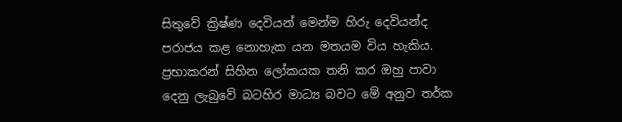සිතුවේ ක්‍රිෂ්ණ දෙවියන් මෙන්ම හිරු දෙවියන්ද පරාජය කළ නොහැක යන මතයම විය හැකිය. ප්‍රභාකරන් සිහින ලෝකයක තනි කර ඔහු පාවා දෙනු ලැබුවේ බටහිර මාධ්‍ය බවට මේ අනුව තර්ක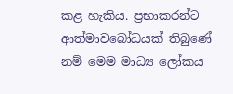කළ හැකිය. ප්‍රභාකරන්ට ආත්මාවබෝධයක් තිබුණේ නම් මෙම මාධ්‍ය ලෝකය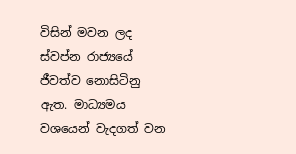විසින් මවන ලද ස්වප්න රාජ්‍යයේ ජීවත්ව නොසිටිනු ඇත. මාධ්‍යමය වශයෙන් වැදගත් වන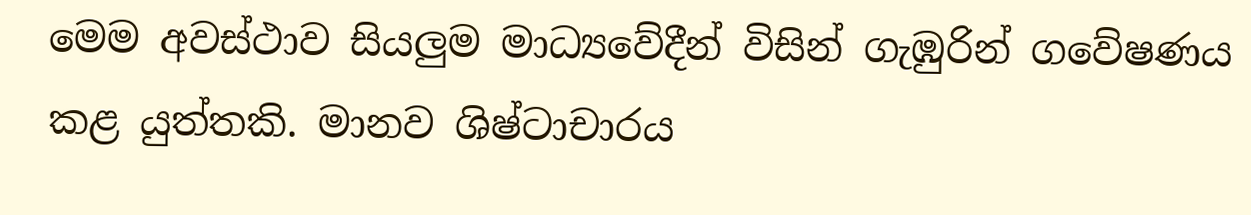මෙම අවස්ථාව සියලුම මාධ්‍යවේදීන් විසින් ගැඹුරින් ගවේෂණය කළ යුත්තකි. මානව ශිෂ්ටාචාරය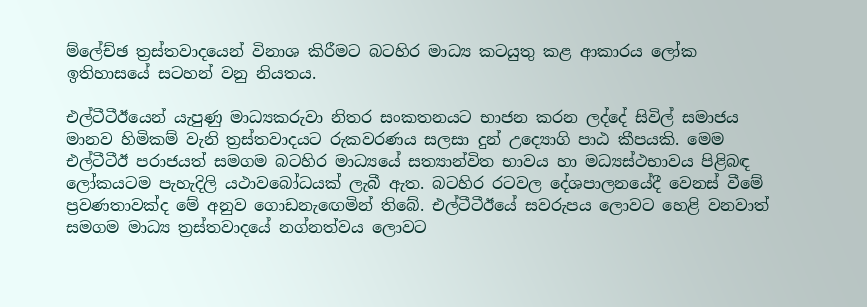ම්ලේච්ඡ ත්‍රස්තවාදයෙන් විනාශ කිරීමට බටහිර මාධ්‍ය කටයුතු කළ ආකාරය ලෝක ඉතිහාසයේ සටහන් වනු නියතය.

එල්ටීටීඊයෙන් යැපුණු මාධ්‍යකරුවා නිතර සංකතනයට භාජන කරන ලද්දේ සිවිල් සමාජය මානව හිමිකම් වැනි ත්‍රස්තවාදයට රුකවරණය සලසා දුන් උද්‍යොගි පාඨ කීපයකි. මෙම එල්ටීටීඊ පරාජයත් සමගම බටහිර මාධ්‍යයේ සත්‍යාන්විත භාවය හා මධ්‍යස්ථභාවය පිළිබඳ ලෝකයටම පැහැදිලි යථාවබෝධයක් ලැබී ඇත. බටහිර රටවල දේශපාලනයේදී වෙනස් වීමේ ප්‍රවණතාවක්ද මේ අනුව ගොඩනැඟෙමින් තිබේ. එල්ටීටීඊයේ සවරුපය ලොවට හෙළි වනවාත් සමගම මාධ්‍ය ත්‍රස්තවාදයේ නග්නත්වය ලොවට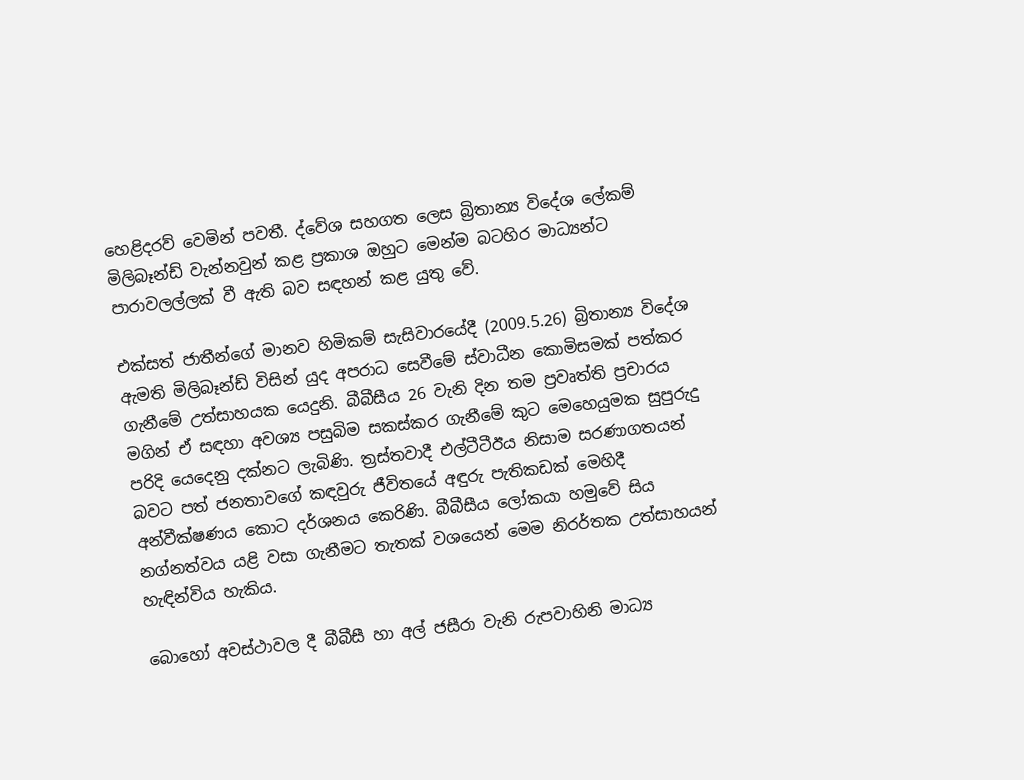හෙළිදරව් වෙමින් පවතී. ද්වේශ සහගත ලෙස බ්‍රිතාන්‍ය විදේශ ලේකම් මිලිබෑන්ඩ් වැන්නවුන් කළ ප්‍රකාශ ඔහුට මෙන්ම බටහිර මාධ්‍යන්ට පාරාවලල්ලක් වී ඇති බව සඳහන් කළ යුතු වේ.

එක්සත් ජාතීන්ගේ මානව හිමිකම් සැසිවාරයේදී (2009.5.26) බ්‍රිතාන්‍ය විදේශ ඇමති මිලිබෑන්ඩ් විසින් යුද අපරාධ සෙවීමේ ස්වාධීන කොමිසමක් පත්කර ගැනීමේ උත්සාහයක යෙදුනි. බීබීසීය 26 වැනි දින තම ප්‍රවෘත්ති ප්‍රචාරය මගින් ඒ සඳහා අවශ්‍ය පසුබිම සකස්කර ගැනීමේ කුට මෙහෙයුමක සුපුරුදු පරිදි යෙදෙනු දක්නට ලැබිණි. ත්‍රස්තවාදී එල්ටීටීඊය නිසාම සරණාගතයන් බවට පත් ජනතාවගේ කඳවුරු ජීවිතයේ අඳුරු පැතිකඩක් මෙහිදී අන්වීක්ෂණය කොට දර්ශනය කෙරිණි. බීබීසීය ලෝකයා හමුවේ සිය නග්නත්වය යළි වසා ගැනීමට තැතක් වශයෙන් මෙම නිරර්තක උත්සාහයන් හැඳින්විය හැකිය.

බොහෝ අවස්ථාවල දී බීබීසී හා අල් ජසීරා වැනි රුපවාහිනි මාධ්‍ය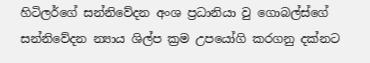හිටිලර්ගේ සන්නිවේදන අංශ ප්‍රධානියා වු ගොබල්ස්ගේ සන්නිවේදන න්‍යාය ශිල්ප ක්‍රම උපයෝගි කරගනු දක්නට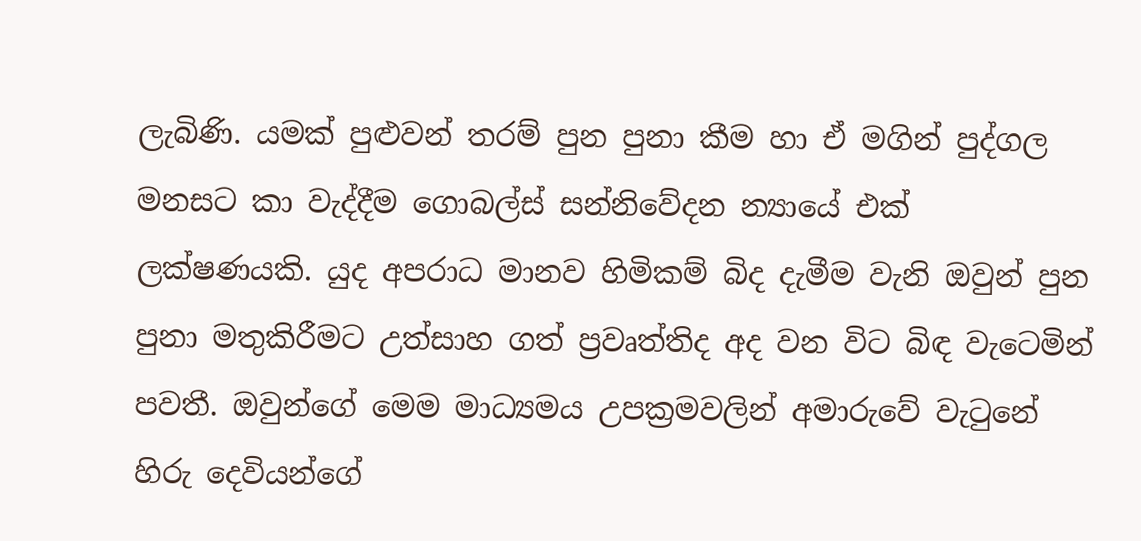ලැබිණි. යමක් පුළුවන් තරම් පුන පුනා කීම හා ඒ මගින් පුද්ගල මනසට කා වැද්දීම ගොබල්ස් සන්නිවේදන න්‍යායේ එක් ලක්ෂණයකි. යුද අපරාධ මානව හිමිකම් බිද දැමීම වැනි ඔවුන් පුන පුනා මතුකිරීමට උත්සාහ ගත් ප්‍රවෘත්තිද අද වන විට බිඳ වැටෙමින් පවතී. ඔවුන්ගේ මෙම මාධ්‍යමය උපක්‍රමවලින් අමාරුවේ වැටුනේ හිරු දෙවියන්ගේ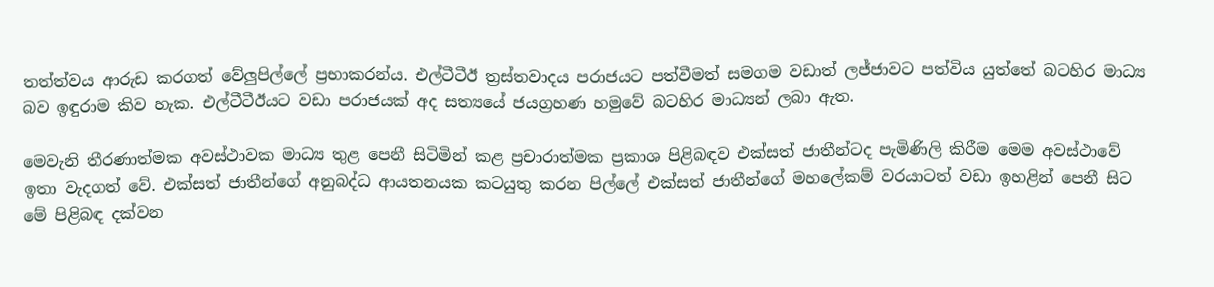තත්ත්වය ආරුඩ කරගත් වේලුපිල්ලේ ප්‍රභාකරන්ය. එල්ටීටීඊ ත්‍රස්තවාදය පරාජයට පත්වීමත් සමගම වඩාත් ලජ්ජාවට පත්විය යුත්තේ බටහිර මාධ්‍ය බව ඉඳුරාම කිව හැක. එල්ටීටීඊයට වඩා පරාජයක් අද සත්‍යයේ ජයග්‍රහණ හමුවේ බටහිර මාධ්‍යන් ලබා ඇත.

මෙවැනි තීරණාත්මක අවස්ථාවක මාධ්‍ය තුළ පෙනී සිටිමින් කළ ප්‍රචාරාත්මක ප්‍රකාශ පිළිබඳව එක්සත් ජාතීන්ටද පැමිණිලි කිරීම මෙම අවස්ථාවේ ඉතා වැදගත් වේ. එක්සත් ජාතීන්ගේ අනුබද්ධ ආයතනයක කටයුතු කරන පිල්ලේ එක්සත් ජාතීන්ගේ මහලේකම් වරයාටත් වඩා ඉහළින් පෙනී සිට මේ පිළිබඳ දක්වන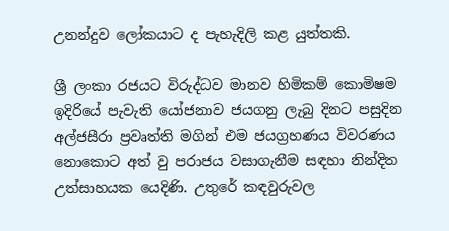උනන්දුව ලෝකයාට ද පැහැදිලි කළ යුත්තකි.

ශ්‍රී ලංකා රජයට විරුද්ධව මානව හිමිකම් කොමිෂම ඉදිරියේ පැවැති යෝජනාව ජයගනු ලැබු දිනට පසුදින අල්ජසීරා ප්‍රවෘත්ති මගින් එම ජයග්‍රහණය විවරණය නොකොට අත් වු පරාජය වසාගැනීම සඳහා නින්දිත උත්සාහයක යෙදිණි. උතුරේ කඳවුරුවල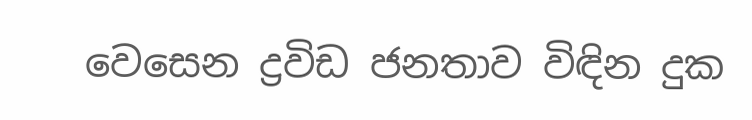වෙසෙන ද්‍රවිඩ ජනතාව විඳින දුක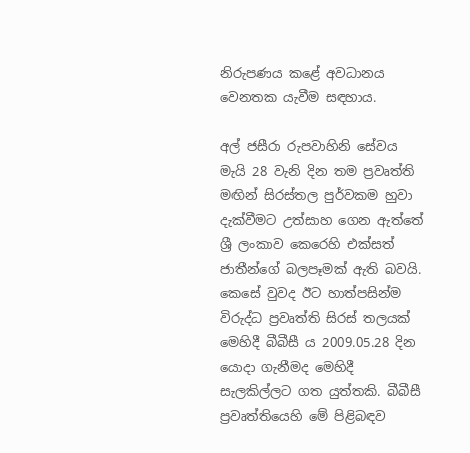නිරුපණය කළේ අවධානය වෙනතක යැවීම සඳහාය.

අල් ජසීරා රුපවාහිනි සේවය මැයි 28 වැනි දින තම ප්‍රවෘත්ති මඟින් සිරස්තල පුර්වකම හුවා දැක්වීමට උත්සාහ ගෙන ඇත්තේ ශ්‍රී ලංකාව කෙරෙහි එක්සත් ජාතීන්ගේ බලපෑමක් ඇති බවයි. කෙසේ වුවද ඊට හාත්පසින්ම විරුද්ධ ප්‍රවෘත්ති සිරස් තලයක් මෙහිදී බීබීසී ය 2009.05.28 දින යොදා ගැනීමද මෙහිදී සැලකිල්ලට ගත යුත්තකි. බීබීසී ප්‍රවෘත්තියෙහි මේ පිළිබඳව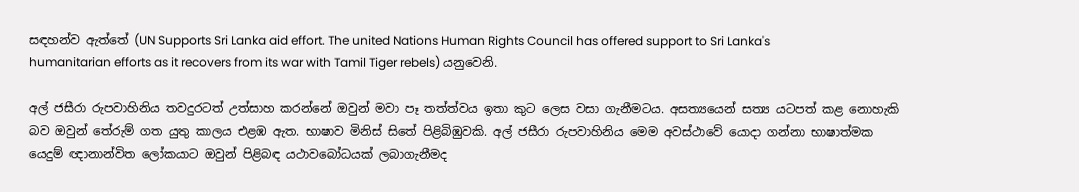සඳහන්ව ඇත්තේ (UN Supports Sri Lanka aid effort. The united Nations Human Rights Council has offered support to Sri Lanka's humanitarian efforts as it recovers from its war with Tamil Tiger rebels) යනුවෙනි.

අල් ජසීරා රුපවාහිනිය තවදුරටත් උත්සාහ කරන්නේ ඔවුන් මවා පෑ තත්ත්වය ඉතා කුට ලෙස වසා ගැනීමටය. අසත්‍යයෙන් සත්‍ය යටපත් කළ නොහැකි බව ඔවුන් තේරුම් ගත යුතු කාලය එළඹ ඇත. භාෂාව මිනිස් සිතේ පිළිබිඹුවකි. අල් ජසීරා රුපවාහිනිය මෙම අවස්ථාවේ යොදා ගන්නා භාෂාත්මක යෙදුම් ඥානාන්විත ලෝකයාට ඔවුන් පිළිබඳ යථාවබෝධයක් ලබාගැනීමද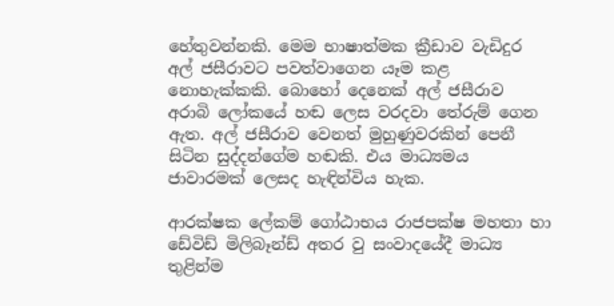හේතුවන්නකි. මෙම භාෂාත්මක ක්‍රීඩාව වැඩිදුර අල් ජසීරාවට පවත්වාගෙන යෑම කළ නොහැක්කකි. බොහෝ දෙනෙක් අල් ජසීරාව අරාබි ලෝකයේ හඬ ලෙස වරදවා තේරුම් ගෙන ඇත. අල් ජසීරාව වෙනත් මුහුණුවරකින් පෙනී සිටින සුද්දන්ගේම හඬකි. එය මාධ්‍යමය ජාවාරමක් ලෙසද හැඳින්විය හැක.

ආරක්ෂක ලේකම් ගෝඨාභය රාජපක්ෂ මහතා හා ඩේවිඩ් මිලිබෑන්ඩ් අතර වු සංවාදයේදී මාධ්‍ය තුළින්ම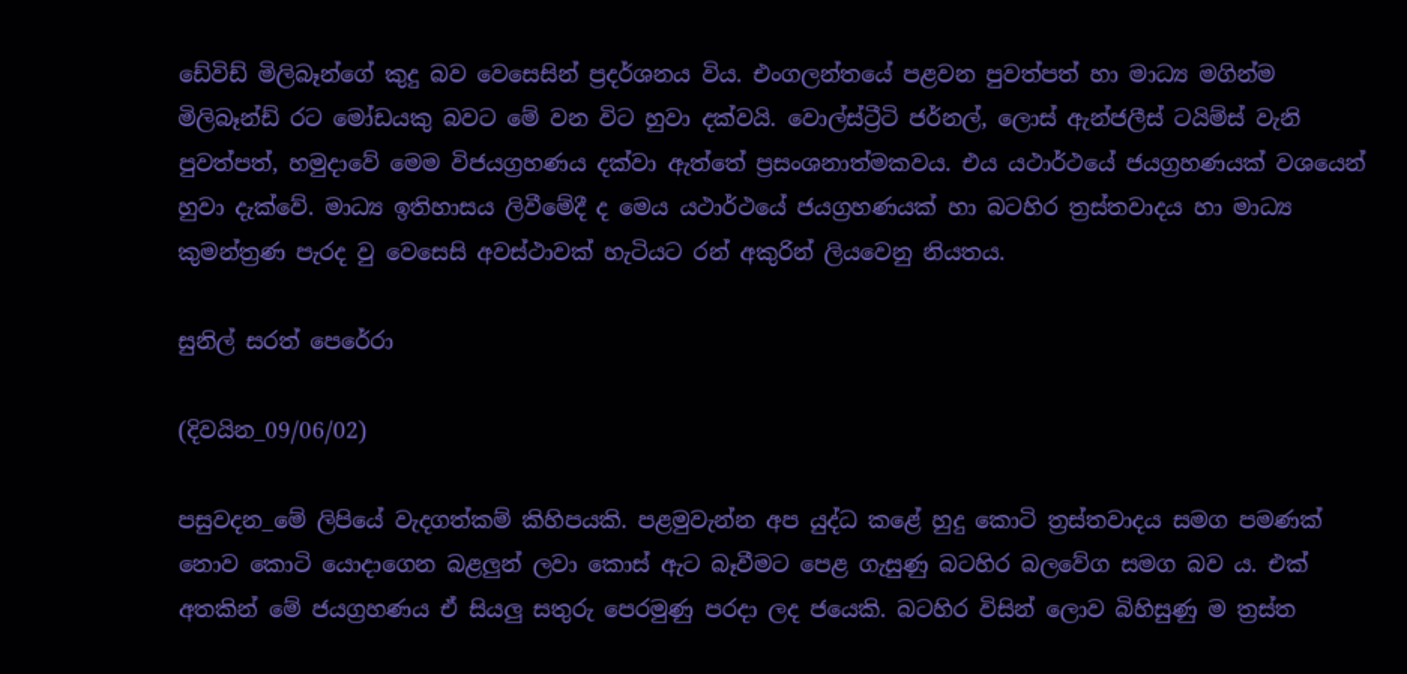ඩේවිඩ් මිලිබෑන්ගේ කුදු බව වෙසෙසින් ප්‍රදර්ශනය විය. එංගලන්තයේ පළවන පුවත්පත් හා මාධ්‍ය මගින්ම මිලිබෑන්ඩ් රට මෝඩයකු බවට මේ වන විට හුවා දක්වයි. වොල්ස්ට්‍රීටි ජර්නල්, ලොස් ඇන්ජලීස් ටයිම්ස් වැනි පුවත්පත්, හමුදාවේ මෙම විජයග්‍රහණය දක්වා ඇත්තේ ප්‍රසංශනාත්මකවය. එය යථාර්ථයේ ජයග්‍රහණයක් වශයෙන් හුවා දැක්වේ. මාධ්‍ය ඉතිහාසය ලිවීමේදී ද මෙය යථාර්ථයේ ජයග්‍රහණයක් හා බටහිර ත්‍රස්තවාදය හා මාධ්‍ය කුමන්ත්‍රණ පැරද වු වෙසෙසි අවස්ථාවක් හැටියට රන් අකුරින් ලියවෙනු නියතය.

සුනිල් සරත් පෙරේරා

(දිවයින_09/06/02)

පසුවදන_මේ ලිපියේ වැදගත්කම් කිහිපයකි. පළමුවැන්න අප යුද්ධ කළේ හුදු කොටි ත්‍රස්තවාදය සමග පමණක් නොව කොටි යොදාගෙන බළලුන් ලවා කොස් ඇට බෑවීමට පෙළ ගැසුණු බටහිර බලවේග සමග බව ය. එක් අතකින් මේ ජයග්‍රහණය ඒ සියලු සතුරු පෙරමුණු පරදා ලද ජයෙකි. බටහිර විසින් ලොව බිහිසුණු ම ත්‍රස්ත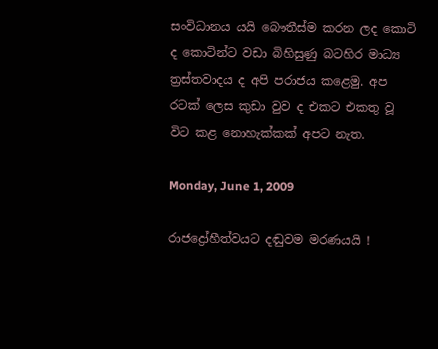සංවිධානය යයි බෞතීස්ම කරන ලද කොටි ද කොටින්ට වඩා බිහිසුණු බටහිර මාධ්‍ය ත්‍රස්තවාදය ද අපි පරාජය කළෙමු. අප රටක් ලෙස කුඩා වුව ද එකට එකතු වූ විට කළ නොහැක්කක් අපට නැත.

Monday, June 1, 2009

රාජද්‍රෝහීත්වයට දඬුවම මරණයයි !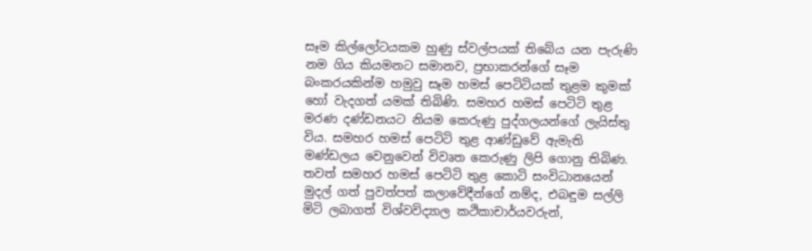සෑම කිල්ලෝටයකම හුණු ස්වල්පයක් තිබේය යන පැරුණි නම ගිය කියමනට සමානව, ප්‍රභාකරන්ගේ සෑම බංකරයකින්ම හමුවු සෑම හමස් පෙටිටියක් තුළම කුමක් හෝ වැදගත් යමක් තිබිණි. සමහර හමස් පෙටිටි තුළ මරණ දණ්ඩනයට නියම කෙරුණු පුද්ගලයන්ගේ ලැයිස්තු විය. සමහර හමස් පෙටිටි තුළ ආණ්ඩුවේ ඇමැති මණ්ඩලය වෙනුවෙන් විවෘත කෙරුණු ලිපි ගොනු තිබිණ. තවත් සමහර හමස් පෙටිටි තුළ කොටි සංවිධානයෙන් මුදල් ගත් පුවත්පත් කලාවේදීන්ගේ නම්ද, එබඳුම සල්ලි මිටි ලබාගත් විශ්වවිද්‍යාල කථිකාචාර්යවරුන්,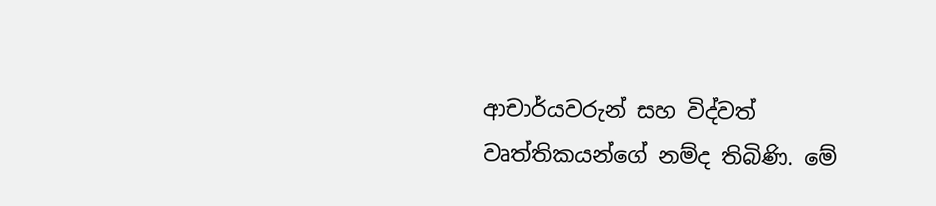ආචාර්යවරුන් සහ විද්වත් වෘත්තිකයන්ගේ නම්ද තිබිණි. මේ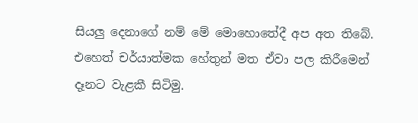සියලු දෙනාගේ නම් මේ මොහොතේදී අප අත තිබේ. එහෙත් චර්යාත්මක හේතුන් මත ඒවා පල කිරීමෙන් දෑනට වැළකී සිටිමු.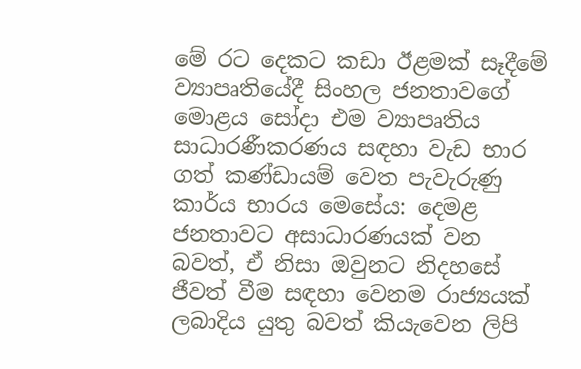මේ රට දෙකට කඩා ඊළමක් සෑදීමේ ව්‍යාපෘතියේදී සිංහල ජනතාවගේ මොළය සෝදා එම ව්‍යාපෘතිය සාධාරණීකරණය සඳහා වැඩ භාර ගත් කණ්ඩායම් වෙත පැවැරුණු කාර්ය භාරය මෙසේය: දෙමළ ජනතාවට අසාධාරණයක් වන බවත්, ඒ නිසා ඔවුනට නිදහසේ ජීවත් වීම සඳහා වෙනම රාජ්‍යයක් ලබාදිය යුතු බවත් කියැවෙන ලිපි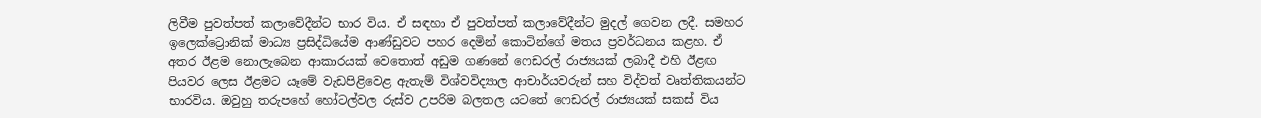ලිවීම පුවත්පත් කලාවේදීන්ට භාර විය. ඒ සඳහා ඒ පුවත්පත් කලාවේදීන්ට මුදල් ගෙවන ලදී. සමහර ඉලෙක්ට්‍රොනික් මාධ්‍ය ප්‍රසිද්ධියේම ආණ්ඩුවට පහර දෙමින් කොටින්ගේ මතය ප්‍රවර්ධනය කළහ. ඒ අතර ඊළම නොලැබෙන ආකාරයක් වෙතොත් අඩුම ගණනේ ෆෙඩරල් රාජ්‍යයක් ලබාදී එහි ඊළඟ පියවර ලෙස ඊළමට යෑමේ වැඩපිළිවෙළ ඇතැම් විශ්වවිද්‍යාල ආචාර්යවරුන් සහ විද්වත් වෘත්තිකයන්ට භාරවිය. ඔවුහු තරුපහේ හෝටල්වල රුස්ව උපරිම බලතල යටතේ ෆෙඩරල් රාජ්‍යයක් සකස් විය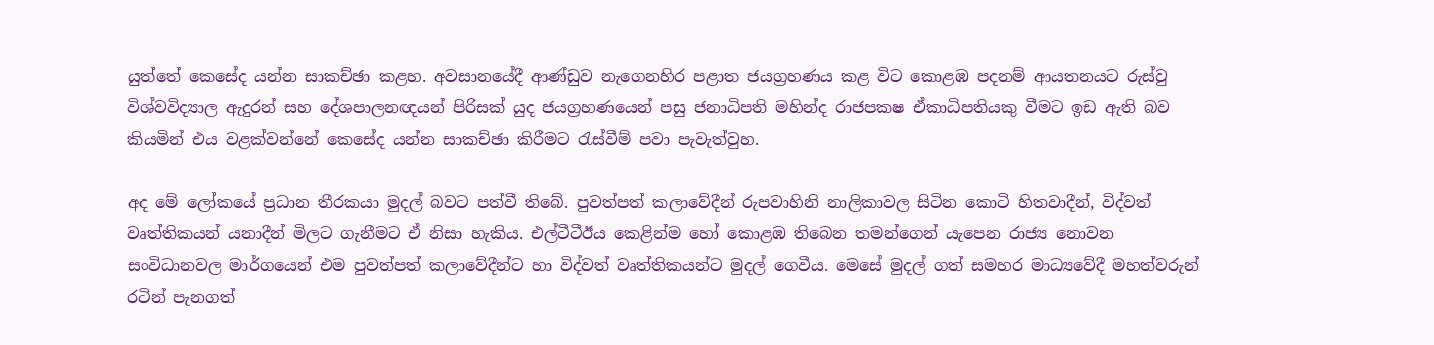යුත්තේ කෙසේද යන්න සාකච්ඡා කළහ. අවසානයේදී ආණ්ඩුව නැගෙනහිර පළාත ජයග්‍රහණය කළ විට කොළඹ පදනම් ආයතනයට රුස්වු විශ්වවිද්‍යාල ඇදුරන් සහ දේශපාලනඥයන් පිරිසක් යුද ජයග්‍රහණයෙන් පසු ජනාධිපති මහින්ද රාජපකෂ ඒකාධිපතියකු වීමට ඉඩ ඇති බව කියමින් එය වළක්වන්නේ කෙසේද යන්න සාකච්ඡා කිරීමට රැස්වීම් පවා පැවැත්වුහ.

අද මේ ලෝකයේ ප්‍රධාන තීරකයා මුදල් බවට පත්වී තිබේ. පුවත්පත් කලාවේදීන් රුපවාහිනි නාලිකාවල සිටින කොටි හිතවාදීන්, විද්වත් වෘත්තිකයන් යනාදීන් මිලට ගැනීමට ඒ නිසා හැකිය. එල්ටීටීඊය කෙළින්ම හෝ කොළඹ තිබෙන තමන්ගෙන් යැපෙන රාජ්‍ය නොවන සංවිධානවල මාර්ගයෙන් එම පුවත්පත් කලාවේදීන්ට හා විද්වත් වෘත්තිකයන්ට මුදල් ගෙවීය. මෙසේ මුදල් ගත් සමහර මාධ්‍යවේදී මහත්වරුන් රටින් පැනගත්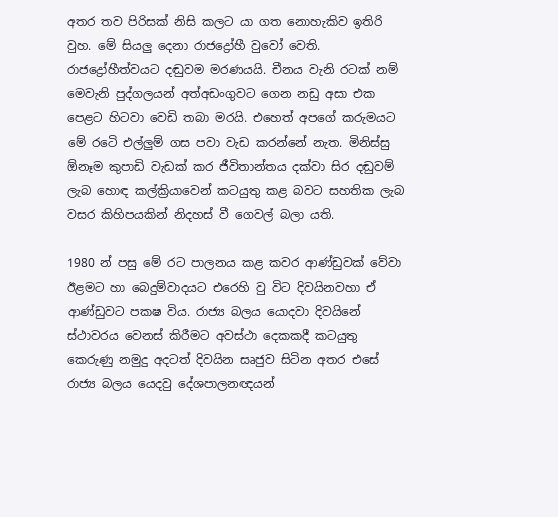අතර තව පිරිසක් නිසි කලට යා ගත නොහැකිව ඉතිරි වුහ. මේ සියලු දෙනා රාජද්‍රෝහී වුවෝ වෙති. රාජද්‍රෝහීත්වයට දඬුවම මරණයයි. චීනය වැනි රටක් නම් මෙවැනි පුද්ගලයන් අත්අඩංගුවට ගෙන නඩු අසා එක පෙළට හිටවා වෙඩි තබා මරයි. එහෙත් අපගේ කරුමයට මේ රටෙි එල්ලුම් ගස පවා වැඩ කරන්නේ නැත. මිනිස්සු ඕනෑම කුපාඩි වැඩක් කර ජීවිතාන්තය දක්වා සිර දඬුවම් ලැබ හොඳ කල්ක්‍රියාවෙන් කටයුතු කළ බවට සහතික ලැබ වසර කිහිපයකින් නිදහස් වී ගෙවල් බලා යති.

1980 න් පසු මේ රට පාලනය කළ කවර ආණ්ඩුවක් වේවා ඊළමට හා බෙදුම්වාදයට එරෙහි වු විට දිවයිනවහා ඒ ආණ්ඩුවට පකෂ විය. රාජ්‍ය බලය යොදවා දිවයිනේ ස්ථාවරය වෙනස් කිරීමට අවස්ථා දෙකකදී කටයුතු කෙරුණු නමුදු අදටත් දිවයින සෘජුව සිටින අතර එසේ රාජ්‍ය බලය යෙදවු දේශපාලනඥයන්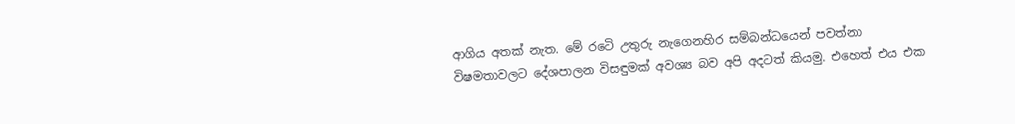ආගිය අතක් නැත. මේ රටෙි උතුරු නැගෙනහිර සම්බන්ධයෙන් පවත්නා විෂමතාවලට දේශපාලන විසඳුමක් අවශ්‍ය බව අපි අදටත් කියමු. එහෙත් එය එක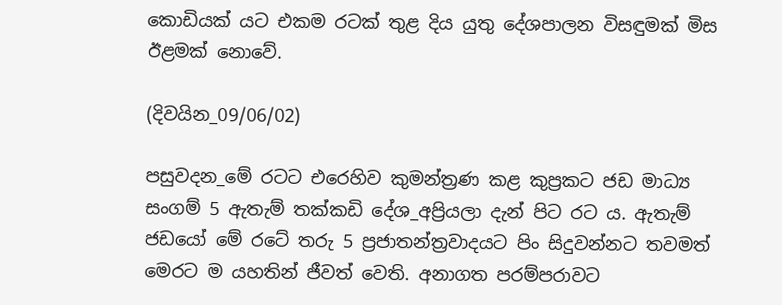කොඩියක් යට එකම රටක් තුළ දිය යුතු දේශපාලන විසඳුමක් මිස ඊළමක් නොවේ.

(දිවයින_09/06/02)

පසුවදන_මේ රටට එරෙහිව කුමන්ත්‍රණ කළ කුප්‍රකට ජඩ මාධ්‍ය සංගම් 5 ඇතැම් තක්කඩි දේශ_අප්‍රියලා දැන් පිට රට ය. ඇතැම් ජඩයෝ මේ රටේ තරු 5 ප්‍රජාතන්ත්‍රවාදයට පිං සිදුවන්නට තවමත් මෙරට ම යහතින් ජීවත් වෙති. අනාගත පරම්පරාවට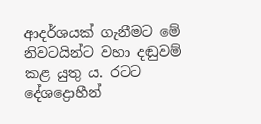ආදර්ශයක් ගැනීමට මේ නිවටයින්ට වහා දඬුවම් කළ යුතු ය. රටට දේශද්‍රොහීන්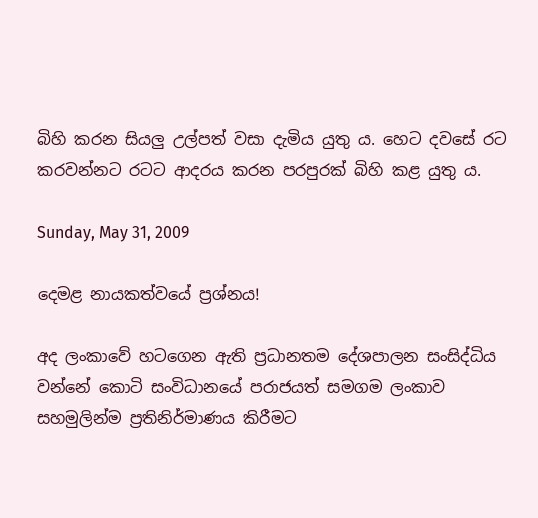බිහි කරන සියලු උල්පත් වසා දැමිය යුතු ය. හෙට දවසේ රට කරවන්නට රටට ආදරය කරන පරපුරක් බිහි කළ යුතු ය.

Sunday, May 31, 2009

දෙමළ නායකත්වයේ ප්‍රශ්නය!

අද ලංකාවේ හටගෙන ඇති ප්‍රධානතම දේශපාලන සංසිද්ධිය වන්නේ කොටි සංවිධානයේ පරාජයත් සමගම ලංකාව සහමුලින්ම ප්‍රතිනිර්මාණය කිරීමට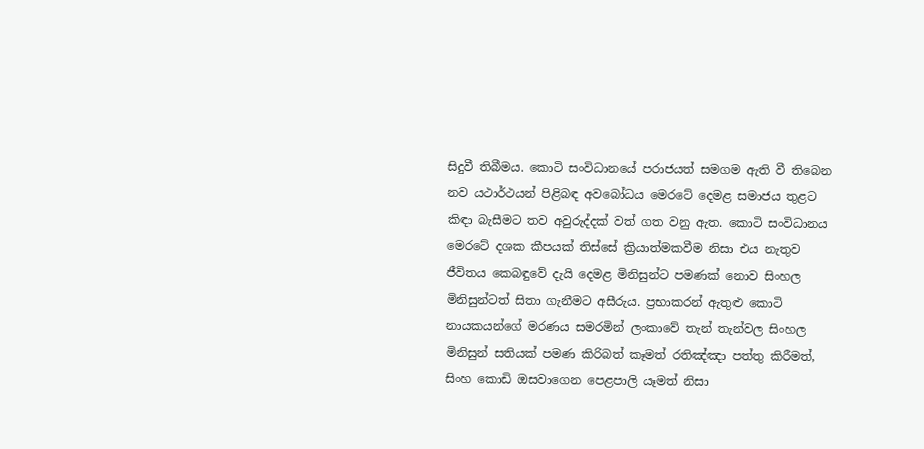සිදුවී තිබීමය. කොටි සංවිධානයේ පරාජයත් සමගම ඇති වී තිබෙන නව යථාර්ථයන් පිළිබඳ අවබෝධය මෙරටේ දෙමළ සමාජය තුළට කිඳා බැසීමට තව අවුරුද්දක් වත් ගත වනු ඇත. කොටි සංවිධානය මෙරටේ දශක කීපයක් තිස්සේ ක්‍රියාත්මකවීම නිසා එය නැතුව ජීවිතය කෙබඳුවේ දැයි දෙමළ මිනිසුන්ට පමණක් නොව සිංහල මිනිසුන්ටත් සිතා ගැනීමට අසීරුය. ප්‍රභාකරන් ඇතුළු කොටි නායකයන්ගේ මරණය සමරමින් ලංකාවේ තැන් තැන්වල සිංහල මිනිසුන් සතියක් පමණ කිරිබත් කෑමත් රතිඤ්ඤා පත්තු කිරීමත්, සිංහ කොඩි ඔසවාගෙන පෙළපාලි යෑමත් නිසා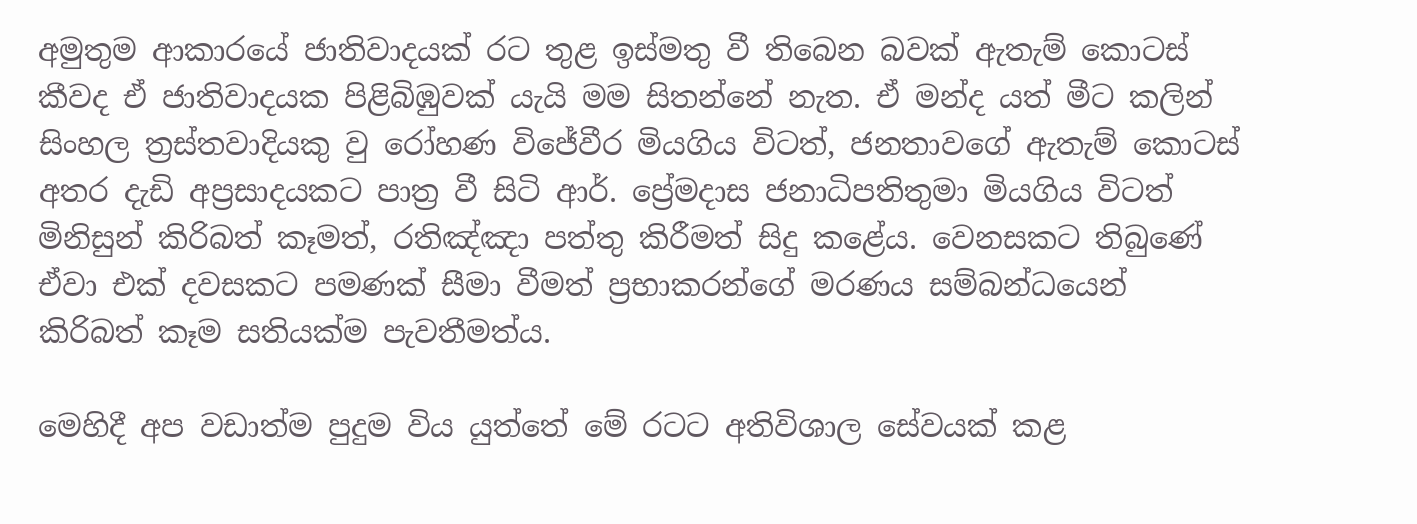අමුතුම ආකාරයේ ජාතිවාදයක් රට තුළ ඉස්මතු වී තිබෙන බවක් ඇතැම් කොටස් කීවද ඒ ජාතිවාදයක පිළිබිඹුවක් යැයි මම සිතන්නේ නැත. ඒ මන්ද යත් මීට කලින් සිංහල ත්‍රස්තවාදියකු වු රෝහණ විජේවීර මියගිය විටත්, ජනතාවගේ ඇතැම් කොටස් අතර දැඩි අප්‍රසාදයකට පාත්‍ර වී සිටි ආර්. ප්‍රේමදාස ජනාධිපතිතුමා මියගිය විටත් මිනිසුන් කිරිබත් කෑමත්, රතිඤ්ඤා පත්තු කිරීමත් සිදු කළේය. වෙනසකට තිබුණේ ඒවා එක් දවසකට පමණක් සීමා වීමත් ප්‍රභාකරන්ගේ මරණය සම්බන්ධයෙන් කිරිබත් කෑම සතියක්ම පැවතීමත්ය.

මෙහිදී අප වඩාත්ම පුදුම විය යුත්තේ මේ රටට අතිවිශාල සේවයක් කළ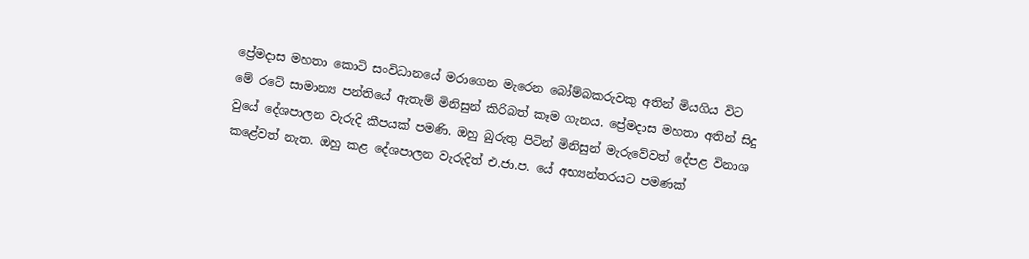ප්‍රේමදාස මහතා කොටි සංවිධානයේ මරාගෙන මැරෙන බෝම්බකරුවකු අතින් මියගිය විට මේ රටේ සාමාන්‍ය පන්තියේ ඇතැම් මිනිසුන් කිරිබත් කෑම ගැනය. ප්‍රේමදාස මහතා අතින් සිදු වුයේ දේශපාලන වැරුදි කීපයක් පමණි. ඔහු බුරුතු පිටින් මිනිසුන් මැරුවේවත් දේපළ විනාශ කළේවත් නැත. ඔහු කළ දේශපාලන වැරුදිත් එ.ජා.ප. යේ අභ්‍යන්තරයට පමණක්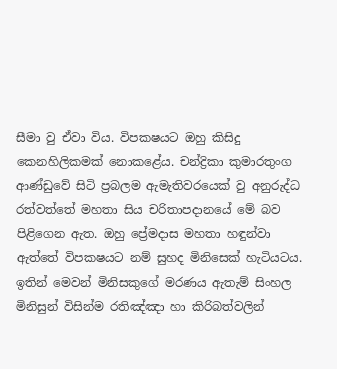සීමා වු ඒවා විය. විපකෂයට ඔහු කිසිදු කෙනහිලිකමක් නොකළේය. චන්ද්‍රිකා කුමාරතුංග ආණ්ඩුවේ සිටි ප්‍රබලම ඇමැතිවරයෙක් වු අනුරුද්ධ රත්වත්තේ මහතා සිය චරිතාපදානයේ මේ බව පිළිගෙන ඇත. ඔහු ප්‍රේමදාස මහතා හඳුන්වා ඇත්තේ විපකෂයට නම් සුහද මිනිසෙක් හැටියටය. ඉතින් මෙවන් මිනිසකුගේ මරණය ඇතැම් සිංහල මිනිසුන් විසින්ම රතිඤ්ඤා හා කිරිබත්වලින්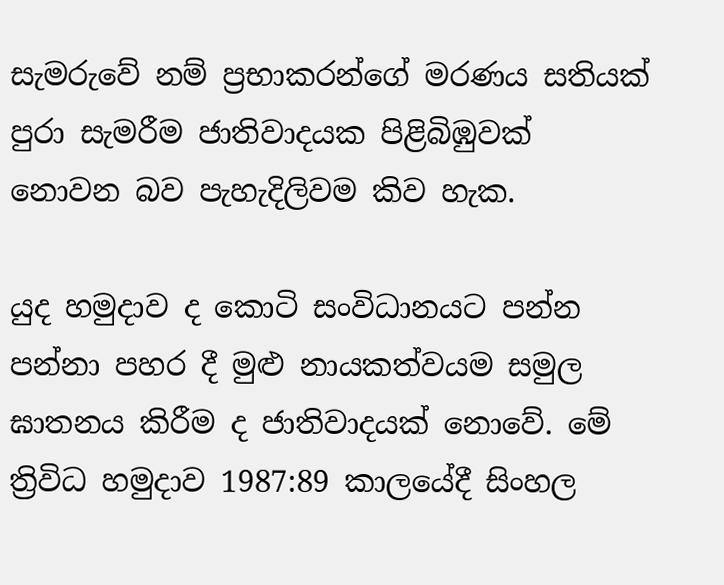සැමරුවේ නම් ප්‍රභාකරන්ගේ මරණය සතියක් පුරා සැමරීම ජාතිවාදයක පිළිබිඹුවක් නොවන බව පැහැදිලිවම කිව හැක.

යුද හමුදාව ද කොටි සංවිධානයට පන්න පන්නා පහර දී මුළු නායකත්වයම සමුල ඝාතනය කිරීම ද ජාතිවාදයක් නොවේ. මේ ත්‍රිවිධ හමුදාව 1987:89 කාලයේදී සිංහල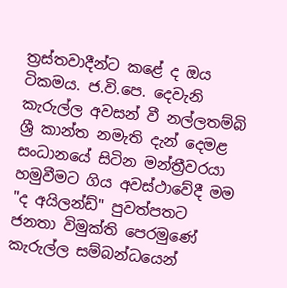ත්‍රස්තවාදීන්ට කළේ ද ඔය ටිකමය. ජ.වි.පෙ. දෙවැනි කැරුල්ල අවසන් වී නල්ලතම්බි ශ්‍රී කාන්ත නමැති දැන් දෙමළ සංධානයේ සිටින මන්ත්‍රීවරයා හමුවීමට ගිය අවස්ථාවේදී මම "ද අයිලන්ඩ්" පුවත්පතට ජනතා විමුක්ති පෙරමුණේ කැරුල්ල සම්බන්ධයෙන්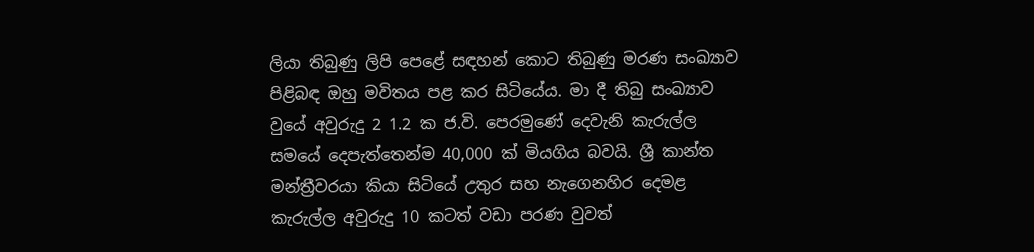ලියා තිබුණු ලිපි පෙළේ සඳහන් කොට තිබුණු මරණ සංඛ්‍යාව පිළිබඳ ඔහු මවිතය පළ කර සිටියේය. මා දී තිබු සංඛ්‍යාව වුයේ අවුරුදු 2 1.2 ක ජ.වි. පෙරමුණේ දෙවැනි කැරුල්ල සමයේ දෙපැත්තෙන්ම 40,000 ක් මියගිය බවයි. ශ්‍රී කාන්ත මන්ත්‍රීවරයා කියා සිටියේ උතුර සහ නැගෙනහිර දෙමළ කැරුල්ල අවුරුදු 10 කටත් වඩා පරණ වුවත්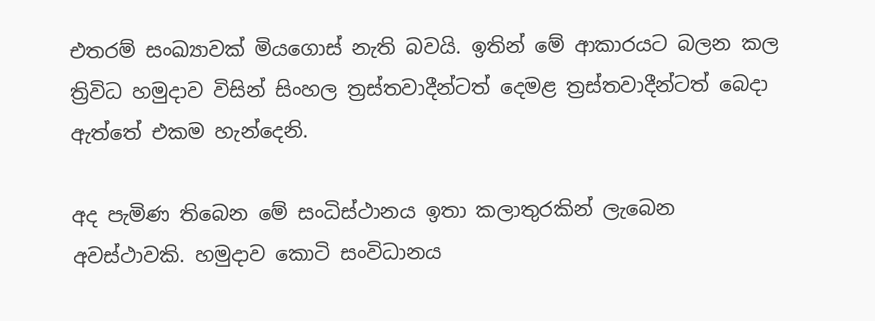එතරම් සංඛ්‍යාවක් මියගොස් නැති බවයි. ඉතින් මේ ආකාරයට බලන කල ත්‍රිවිධ හමුදාව විසින් සිංහල ත්‍රස්තවාදීන්ටත් දෙමළ ත්‍රස්තවාදීන්ටත් බෙදා ඇත්තේ එකම හැන්දෙනි.

අද පැමිණ තිබෙන මේ සංධිස්ථානය ඉතා කලාතුරකින් ලැබෙන අවස්ථාවකි. හමුදාව කොටි සංවිධානය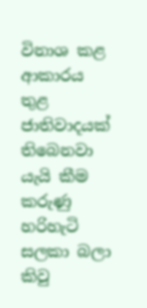විනාශ කළ ආකාරය තුළ ජාතිවාදයක් තිබෙනවා යැයි කීම කරුණු හරිහැටි සලකා බලා කිවු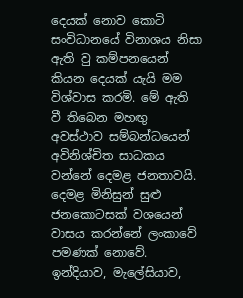දෙයක් නොව කොටි සංවිධානයේ විනාශය නිසා ඇති වු කම්පනයෙන් කියන දෙයක් යැයි මම විශ්වාස කරමි. මේ ඇති වී තිබෙන මහඟු අවස්ථාව සම්බන්ධයෙන් අවිනිශ්චිත සාධකය වන්නේ දෙමළ ජනතාවයි. දෙමළ මිනිසුන් සුළු ජනකොටසක් වශයෙන් වාසය කරන්නේ ලංකාවේ පමණක් නොවේ. ඉන්දියාව, මැලේසියාව,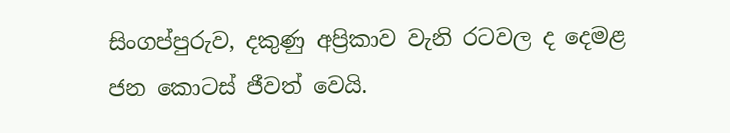සිංගප්පුරුව, දකුණු අප්‍රිකාව වැනි රටවල ද දෙමළ ජන කොටස් ජීවත් වෙයි.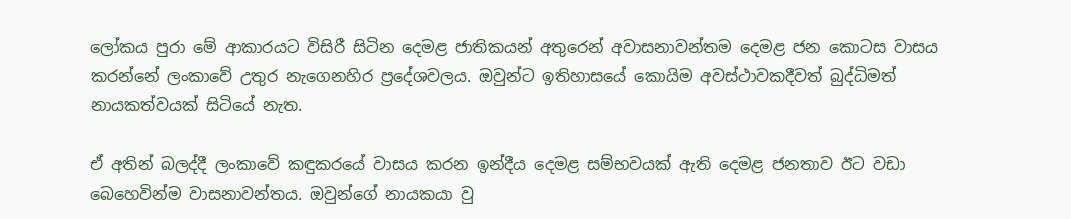ලෝකය පුරා මේ ආකාරයට විසිරී සිටින දෙමළ ජාතිකයන් අතුරෙන් අවාසනාවන්තම දෙමළ ජන කොටස වාසය කරන්නේ ලංකාවේ උතුර නැගෙනහිර ප්‍රදේශවලය. ඔවුන්ට ඉතිහාසයේ කොයිම අවස්ථාවකදීවත් බුද්ධිමත් නායකත්වයක් සිටියේ නැත.

ඒ අතින් බලද්දී ලංකාවේ කඳුකරයේ වාසය කරන ඉන්දීය දෙමළ සම්භවයක් ඇති දෙමළ ජනතාව ඊට වඩා බෙහෙවින්ම වාසනාවන්තය. ඔවුන්ගේ නායකයා වු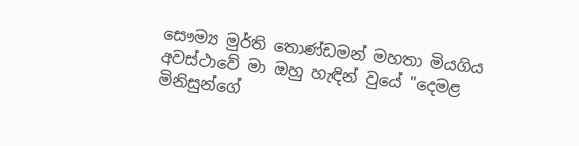සෞම්‍ය මුර්ති තොණ්ඩමන් මහතා මියගිය අවස්ථාවේ මා ඔහු හැඳින් වුයේ "දෙමළ මිනිසුන්ගේ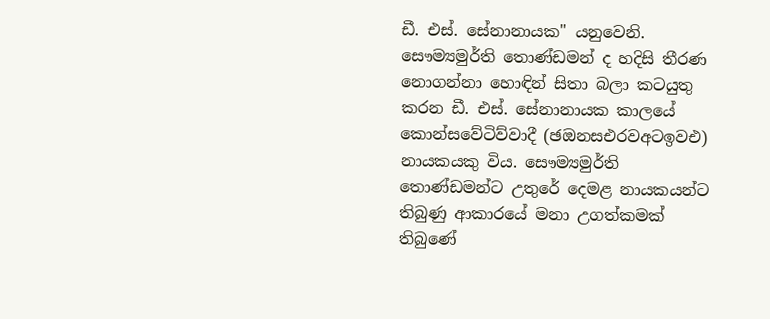ඩී. එස්. සේනානායක" යනුවෙනි. සෞම්‍යමුර්ති තොණ්ඩමන් ද හදිසි තීරණ නොගන්නා හොඳින් සිතා බලා කටයුතු කරන ඩී. එස්. සේනානායක කාලයේ කොන්සවේටිව්වාදී (ඡඔනසඑරවඅටඉවඑ) නායකයකු විය. සෞම්‍යමුර්ති තොණ්ඩමන්ට උතුරේ දෙමළ නායකයන්ට තිබුණු ආකාරයේ මනා උගත්කමක් තිබුණේ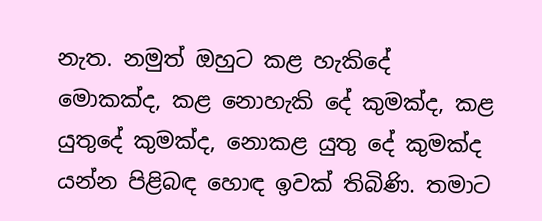නැත. නමුත් ඔහුට කළ හැකිදේ මොකක්ද, කළ නොහැකි දේ කුමක්ද, කළ යුතුදේ කුමක්ද, නොකළ යුතු දේ කුමක්ද යන්න පිළිබඳ හොඳ ඉවක් තිබිණි. තමාට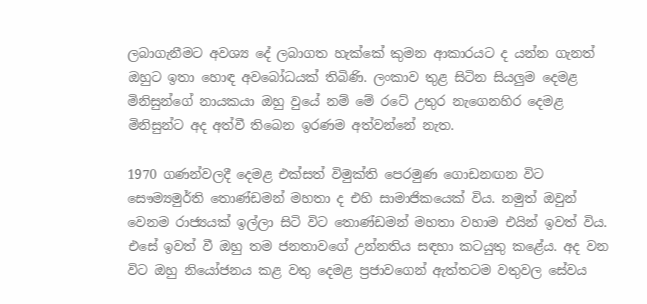ලබාගැනීමට අවශ්‍ය දේ ලබාගත හැක්කේ කුමන ආකාරයට ද යන්න ගැනත් ඔහුට ඉතා හොඳ අවබෝධයක් තිබිණි. ලංකාව තුළ සිටින සියලුම දෙමළ මිනිසුන්ගේ නායකයා ඔහු වුයේ නම් මේ රටේ උතුර නැගෙනහිර දෙමළ මිනිසුන්ට අද අත්වී තිබෙන ඉරණම අත්වන්නේ නැත.

1970 ගණන්වලදී දෙමළ එක්සත් විමුක්ති පෙරමුණ ගොඩනඟන විට සෞම්‍යමුර්ති තොණ්ඩමන් මහතා ද එහි සාමාජිකයෙක් විය. නමුත් ඔවුන් වෙනම රාජ්‍යයක් ඉල්ලා සිටි විට තොණ්ඩමන් මහතා වහාම එයින් ඉවත් විය. එසේ ඉවත් වී ඔහු තම ජනතාවගේ උන්නතිය සඳහා කටයුතු කළේය. අද වන විට ඔහු නියෝජනය කළ වතු දෙමළ ප්‍රජාවගෙන් ඇත්තටම වතුවල සේවය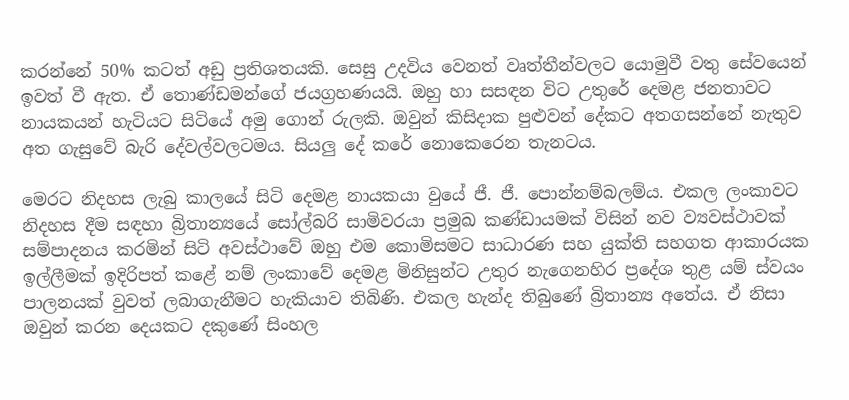කරන්නේ 50% කටත් අඩු ප්‍රතිශතයකි. සෙසු උදවිය වෙනත් වෘත්තීන්වලට යොමුවී වතු සේවයෙන් ඉවත් වී ඇත. ඒ තොණ්ඩමන්ගේ ජයග්‍රහණයයි. ඔහු හා සසඳන විට උතුරේ දෙමළ ජනතාවට නායකයන් හැටියට සිටියේ අමු ගොන් රුලකි. ඔවුන් කිසිදාක පුළුවන් දේකට අතගසන්නේ නැතුව අත ගැසුවේ බැරි දේවල්වලටමය. සියලු දේ කරේ නොකෙරෙන තැනටය.

මෙරට නිදහස ලැබු කාලයේ සිටි දෙමළ නායකයා වුයේ ජී. ජී. පොන්නම්බලම්ය. එකල ලංකාවට නිදහස දීම සඳහා බ්‍රිතාන්‍යයේ සෝල්බරි සාමිවරයා ප්‍රමුඛ කණ්ඩායමක් විසින් නව ව්‍යවස්ථාවක් සම්පාදනය කරමින් සිටි අවස්ථාවේ ඔහු එම කොමිසමට සාධාරණ සහ යුක්ති සහගත ආකාරයක ඉල්ලීමක් ඉදිරිපත් කළේ නම් ලංකාවේ දෙමළ මිනිසුන්ට උතුර නැගෙනහිර ප්‍රදේශ තුළ යම් ස්වයං පාලනයක් වුවත් ලබාගැනීමට හැකියාව තිබිණි. එකල හැන්ද තිබුණේ බ්‍රිතාන්‍ය අතේය. ඒ නිසා ඔවුන් කරන දෙයකට දකුණේ සිංහල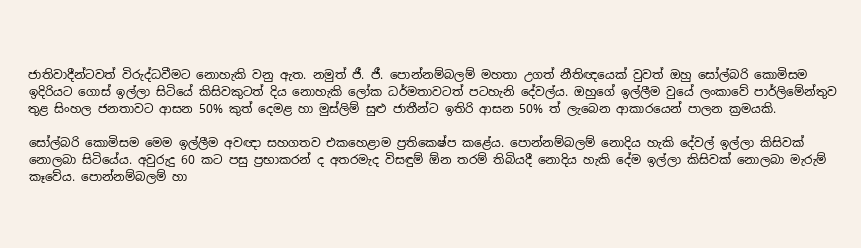ජාතිවාදීන්ටවත් විරුද්ධවීමට නොහැකි වනු ඇත. නමුත් ජී. ජී. පොන්නම්බලම් මහතා උගත් නීතිඥයෙක් වුවත් ඔහු සෝල්බරි කොමිසම ඉදිරියට ගොස් ඉල්ලා සිටියේ කිසිවකුටත් දිය නොහැකි ලෝක ධර්මතාවටත් පටහැනි දේවල්ය. ඔහුගේ ඉල්ලීම වුයේ ලංකාවේ පාර්ලිමේන්තුව තුළ සිංහල ජනතාවට ආසන 50% කුත් දෙමළ හා මුස්ලිම් සුළු ජාතීන්ට ඉතිරි ආසන 50% ත් ලැබෙන ආකාරයෙන් පාලන ක්‍රමයකි.

සෝල්බරි කොමිසම මෙම ඉල්ලීම අවඥා සහගතව එකහෙළාම ප්‍රතිකෙෂ්ප කළේය. පොන්නම්බලම් නොදිය හැකි දේවල් ඉල්ලා කිසිවක් නොලබා සිටියේය. අවුරුදු 60 කට පසු ප්‍රභාකරන් ද අතරමැද විසඳුම් ඕන තරම් තිබියදී නොදිය හැකි දේම ඉල්ලා කිසිවක් නොලබා මැරුම් කෑවේය. පොන්නම්බලම් හා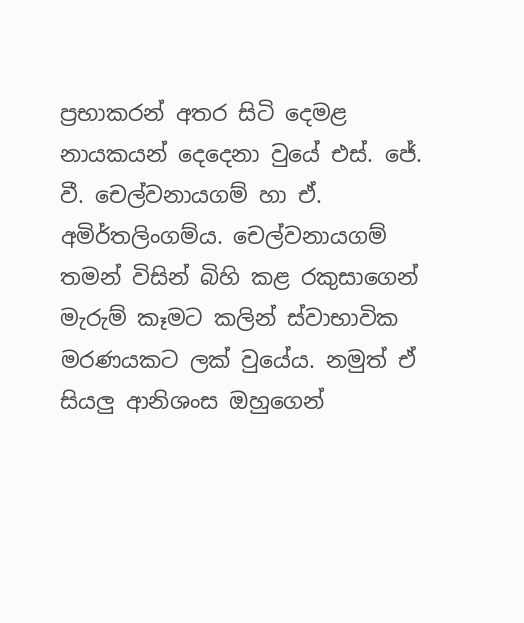ප්‍රභාකරන් අතර සිටි දෙමළ නායකයන් දෙදෙනා වුයේ එස්. ජේ. වී. චෙල්වනායගම් හා ඒ. අමිර්තලිංගම්ය. චෙල්වනායගම් තමන් විසින් බිහි කළ රකුසාගෙන් මැරුම් කෑමට කලින් ස්වාභාවික මරණයකට ලක් වුයේය. නමුත් ඒ සියලු ආනිශංස ඔහුගෙන්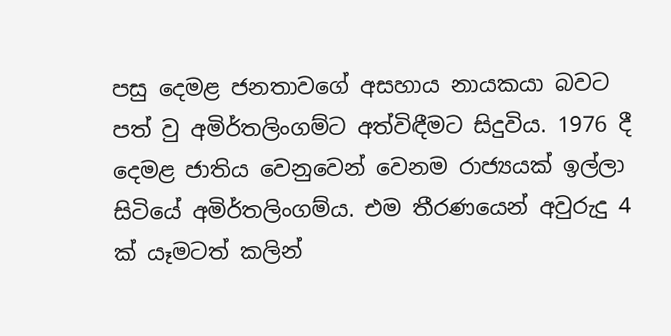පසු දෙමළ ජනතාවගේ අසහාය නායකයා බවට පත් වු අමිර්තලිංගම්ට අත්විඳීමට සිදුවිය. 1976 දී දෙමළ ජාතිය වෙනුවෙන් වෙනම රාජ්‍යයක් ඉල්ලා සිටියේ අමිර්තලිංගම්ය. එම තීරණයෙන් අවුරුදු 4 ක් යෑමටත් කලින්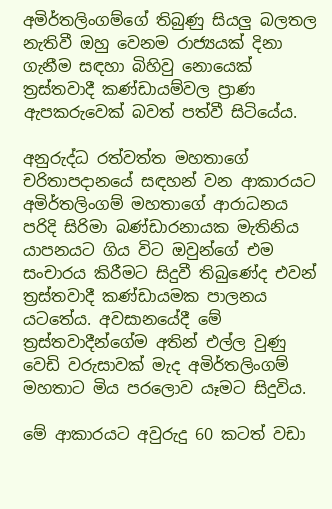අමිර්තලිංගම්ගේ තිබුණු සියලු බලතල නැතිවී ඔහු වෙනම රාජ්‍යයක් දිනා ගැනීම සඳහා බිහිවු නොයෙක් ත්‍රස්තවාදී කණ්ඩායම්වල ප්‍රාණ ඇපකරුවෙක් බවත් පත්වී සිටියේය.

අනුරුද්ධ රත්වත්ත මහතාගේ චරිතාපදානයේ සඳහන් වන ආකාරයට අමිර්තලිංගම් මහතාගේ ආරාධනය පරිදි සිරිමා බණ්ඩාරනායක මැතිනිය යාපනයට ගිය විට ඔවුන්ගේ එම සංචාරය කිරීමට සිදුවී තිබුණේද එවන් ත්‍රස්තවාදී කණ්ඩායමක පාලනය යටතේය. අවසානයේදී මේ ත්‍රස්තවාදීන්ගේම අතින් එල්ල වුණු වෙඩි වරුසාවක් මැද අමිර්තලිංගම් මහතාට මිය පරලොව යෑමට සිදුවිය.

මේ ආකාරයට අවුරුදු 60 කටත් වඩා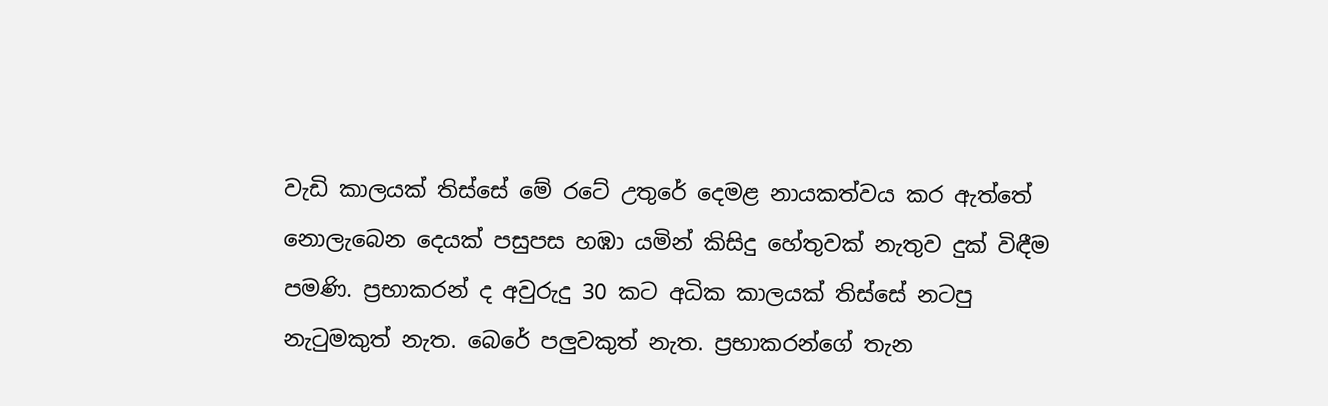වැඩි කාලයක් තිස්සේ මේ රටේ උතුරේ දෙමළ නායකත්වය කර ඇත්තේ නොලැබෙන දෙයක් පසුපස හඹා යමින් කිසිදු හේතුවක් නැතුව දුක් විඳීම පමණි. ප්‍රභාකරන් ද අවුරුදු 30 කට අධික කාලයක් තිස්සේ නටපු නැටුමකුත් නැත. බෙරේ පලුවකුත් නැත. ප්‍රභාකරන්ගේ තැන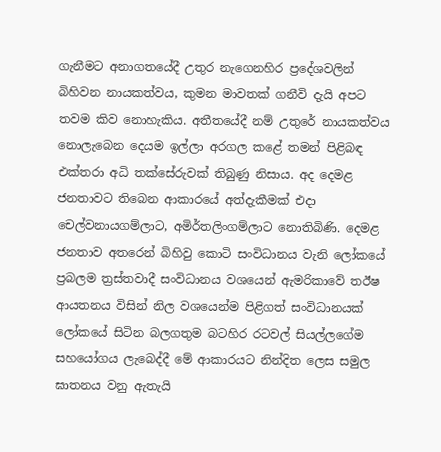ගැනීමට අනාගතයේදී උතුර නැගෙනහිර ප්‍රදේශවලින් බිහිවන නායකත්වය, කුමන මාවතක් ගනීවි දැයි අපට තවම කිව නොහැකිය. අතීතයේදී නම් උතුරේ නායකත්වය නොලැබෙන දෙයම ඉල්ලා අරගල කළේ තමන් පිළිබඳ එක්තරා අධි තක්සේරුවක් තිබුණු නිසාය. අද දෙමළ ජනතාවට තිබෙන ආකාරයේ අත්දැකීමක් එදා චෙල්වනායගම්ලාට, අමිර්තලිංගම්ලාට නොතිබිණි. දෙමළ ජනතාව අතරෙන් බිහිවු කොටි සංවිධානය වැනි ලෝකයේ ප්‍රබලම ත්‍රස්තවාදී සංවිධානය වශයෙන් ඇමරිකාවේ තඊෂ ආයතනය විසින් නිල වශයෙන්ම පිළිගත් සංවිධානයක් ලෝකයේ සිටින බලගතුම බටහිර රටවල් සියල්ලගේම සහයෝගය ලැබෙද්දී මේ ආකාරයට නින්දිත ලෙස සමුල ඝාතනය වනු ඇතැයි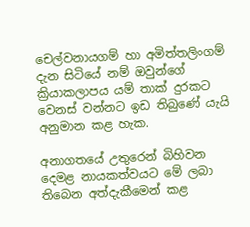චෙල්වනායගම් හා අමිත්තලිංගම් දැන සිටියේ නම් ඔවුන්ගේ ක්‍රියාකලාපය යම් තාක් දුරකට වෙනස් වන්නට ඉඩ තිබුණේ යැයි අනුමාන කළ හැක.

අනාගතයේ උතුරෙන් බිහිවන දෙමළ නායකත්වයට මේ ලබා තිබෙන අත්දැකීමෙන් කළ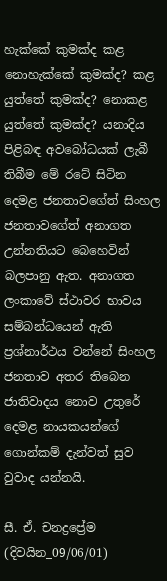හැක්කේ කුමක්ද කළ නොහැක්කේ කුමක්ද? කළ යුත්තේ කුමක්ද? නොකළ යුත්තේ කුමක්ද? යනාදිය පිළිබඳ අවබෝධයක් ලැබී තිබීම මේ රටේ සිටින දෙමළ ජනතාවගේත් සිංහල ජනතාවගේත් අනාගත උන්නතියට බෙහෙවින් බලපානු ඇත. අනාගත ලංකාවේ ස්ථාවර භාවය සම්බන්ධයෙන් ඇති ප්‍රශ්නාර්ථය වන්නේ සිංහල ජනතාව අතර තිබෙන ජාතිවාදය නොව උතුරේ දෙමළ නායකයන්ගේ ගොන්කම් දැන්වත් සුව වුවාද යන්නයි.

සී. ඒ. චනද්‍රප්‍රේම
(දිවයින_09/06/01)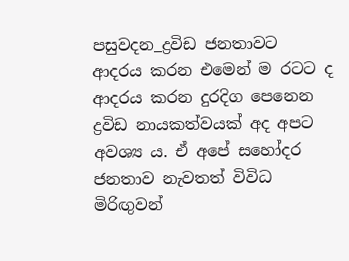පසුවදන_ද්‍රවිඩ ජනතාවට ආදරය කරන එමෙන් ම රටට ද ආදරය කරන දුරදිග පෙනෙන ද්‍රවිඩ නායකත්වයක් අද අපට අවශ්‍ය ය. ඒ අපේ සහෝදර ජනතාව නැවතත් විවිධ මිරිඟුවන්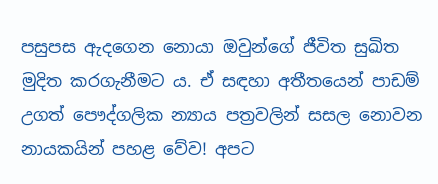පසුපස ඇදගෙන නොයා ඔවුන්ගේ ජීවිත සුඛිත මුදිත කරගැනීමට ය. ඒ සඳහා අතීතයෙන් පාඩම් උගත් පෞද්ගලික න්‍යාය පත්‍රවලින් සසල නොවන නායකයින් පහළ වේව! අපට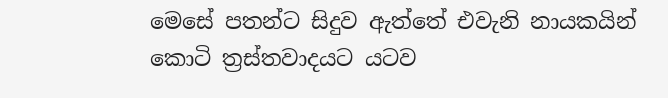මෙසේ පතන්ට සිදුව ඇත්තේ එවැනි නායකයින් කොටි ත්‍රස්තවාදයට යටව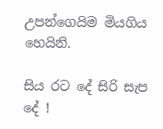උපන්ගෙයිම මියගිය හෙයිනි.

සිය රට දේ සිරි සැප දේ !